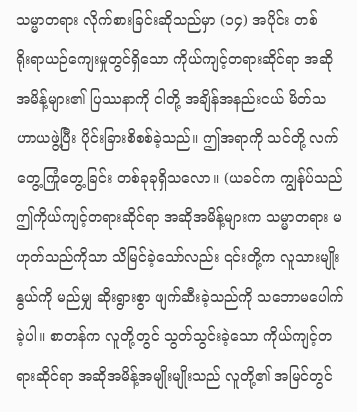သမ္မာတရား လိုက်စားခြင်းဆိုသည်မှာ (၁၄) အပိုင်း တစ်
ရိုးရာယဉ်ကျေးမှုတွင်ရှိသော ကိုယ်ကျင့်တရားဆိုင်ရာ အဆိုအမိန့်များ၏ ပြဿနာကို ငါတို့ အချိန်အနည်းငယ် မိတ်သဟာယဖွဲ့ပြီး ပိုင်းခြားစိစစ်ခဲ့သည်။ ဤအရာကို သင်တို့ လက်တွေ့ကြုံတွေ့ခြင်း တစ်ခုခုရှိသလော။ (ယခင်က ကျွန်ုပ်သည် ဤကိုယ်ကျင့်တရားဆိုင်ရာ အဆိုအမိန့်များက သမ္မာတရား မဟုတ်သည်ကိုသာ သိမြင်ခဲ့သော်လည်း ၎င်းတို့က လူသားမျိုးနွယ်ကို မည်မျှ ဆိုးရွားစွာ ဖျက်ဆီးခဲ့သည်ကို သဘောမပေါက်ခဲ့ပါ။ စာတန်က လူတို့တွင် သွတ်သွင်းခဲ့သော ကိုယ်ကျင့်တရားဆိုင်ရာ အဆိုအမိန့်အမျိုးမျိုးသည် လူတို့၏ အမြင်တွင်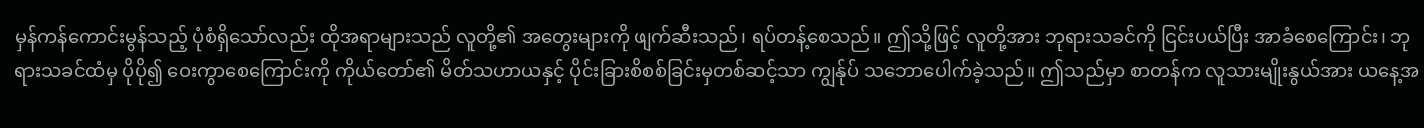မှန်ကန်ကောင်းမွန်သည့် ပုံစံရှိသော်လည်း ထိုအရာများသည် လူတို့၏ အတွေးများကို ဖျက်ဆီးသည်၊ ရပ်တန့်စေသည်။ ဤသို့ဖြင့် လူတို့အား ဘုရားသခင်ကို ငြင်းပယ်ပြီး အာခံစေကြောင်း၊ ဘုရားသခင်ထံမှ ပိုပို၍ ဝေးကွာစေကြောင်းကို ကိုယ်တော်၏ မိတ်သဟာယနှင့် ပိုင်းခြားစိစစ်ခြင်းမှတစ်ဆင့်သာ ကျွန်ုပ် သဘောပေါက်ခဲ့သည်။ ဤသည်မှာ စာတန်က လူသားမျိုးနွယ်အား ယနေ့အ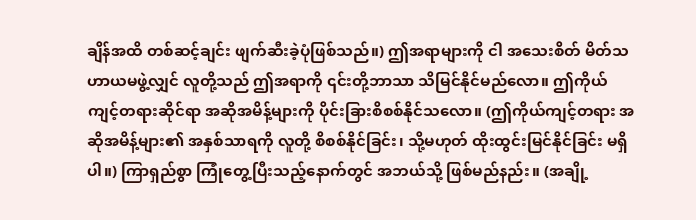ချိန်အထိ တစ်ဆင့်ချင်း ဖျက်ဆီးခဲ့ပုံဖြစ်သည်။) ဤအရာများကို ငါ အသေးစိတ် မိတ်သဟာယမဖွဲ့လျှင် လူတို့သည် ဤအရာကို ၎င်းတို့ဘာသာ သိမြင်နိုင်မည်လော။ ဤကိုယ်ကျင့်တရားဆိုင်ရာ အဆိုအမိန့်များကို ပိုင်းခြားစိစစ်နိုင်သလော။ (ဤကိုယ်ကျင့်တရား အဆိုအမိန့်များ၏ အနှစ်သာရကို လူတို့ စိစစ်နိုင်ခြင်း၊ သို့မဟုတ် ထိုးထွင်းမြင်နိုင်ခြင်း မရှိပါ။) ကြာရှည်စွာ ကြုံတွေ့ပြီးသည့်နောက်တွင် အဘယ်သို့ ဖြစ်မည်နည်း။ (အချို့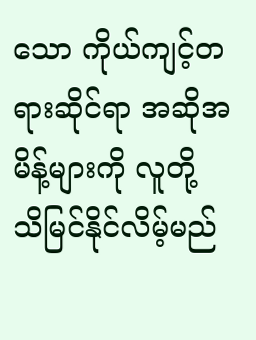သော ကိုယ်ကျင့်တရားဆိုင်ရာ အဆိုအမိန့်များကို လူတို့ သိမြင်နိုင်လိမ့်မည်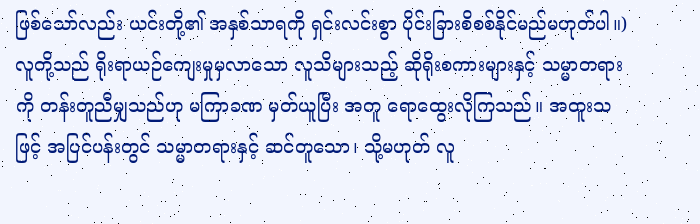ဖြစ်သော်လည်း ယင်းတို့၏ အနှစ်သာရကို ရှင်းလင်းစွာ ပိုင်းခြားစိစစ်နိုင်မည်မဟုတ်ပါ။) လူတို့သည် ရိုးရာယဉ်ကျေးမှုမှလာသော လူသိများသည့် ဆိုရိုးစကားများနှင့် သမ္မာတရားကို တန်းတူညီမျှသည်ဟု မကြာခဏ မှတ်ယူပြီး အတူ ရောထွေးလိုကြသည်။ အထူးသဖြင့် အပြင်ပန်းတွင် သမ္မာတရားနှင့် ဆင်တူသော၊ သို့မဟုတ် လူ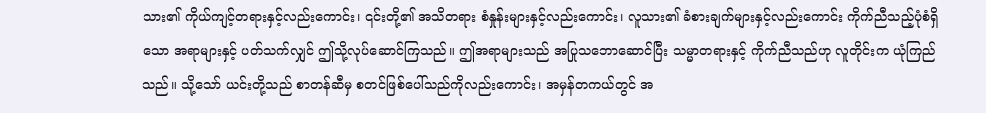သား၏ ကိုယ်ကျင့်တရားနှင့်လည်းကောင်း၊ ၎င်းတို့၏ အသိတရား စံနှုန်းများနှင့်လည်းကောင်း၊ လူသား၏ ခံစားချက်များနှင့်လည်းကောင်း ကိုက်ညီသည့်ပုံစံရှိသော အရာများနှင့် ပတ်သက်လျှင် ဤသို့လုပ်ဆောင်ကြသည်။ ဤအရာများသည် အပြုသဘောဆောင်ပြီး သမ္မာတရားနှင့် ကိုက်ညီသည်ဟု လူတိုင်းက ယုံကြည်သည်။ သို့သော် ယင်းတို့သည် စာတန်ဆီမှ စတင်ဖြစ်ပေါ်သည်ကိုလည်းကောင်း၊ အမှန်တကယ်တွင် အ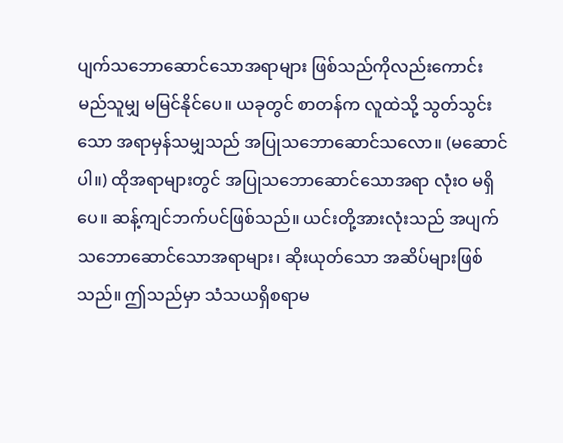ပျက်သဘောဆောင်သောအရာများ ဖြစ်သည်ကိုလည်းကောင်း မည်သူမျှ မမြင်နိုင်ပေ။ ယခုတွင် စာတန်က လူထဲသို့ သွတ်သွင်းသော အရာမှန်သမျှသည် အပြုသဘောဆောင်သလော။ (မဆောင်ပါ။) ထိုအရာများတွင် အပြုသဘောဆောင်သောအရာ လုံးဝ မရှိပေ။ ဆန့်ကျင်ဘက်ပင်ဖြစ်သည်။ ယင်းတို့အားလုံးသည် အပျက်သဘောဆောင်သောအရာများ၊ ဆိုးယုတ်သော အဆိပ်များဖြစ်သည်။ ဤသည်မှာ သံသယရှိစရာမ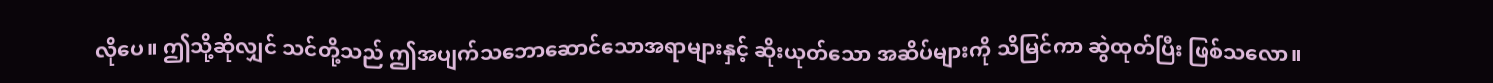လိုပေ။ ဤသို့ဆိုလျှင် သင်တို့သည် ဤအပျက်သဘောဆောင်သောအရာများနှင့် ဆိုးယုတ်သော အဆိပ်များကို သိမြင်ကာ ဆွဲထုတ်ပြီး ဖြစ်သလော။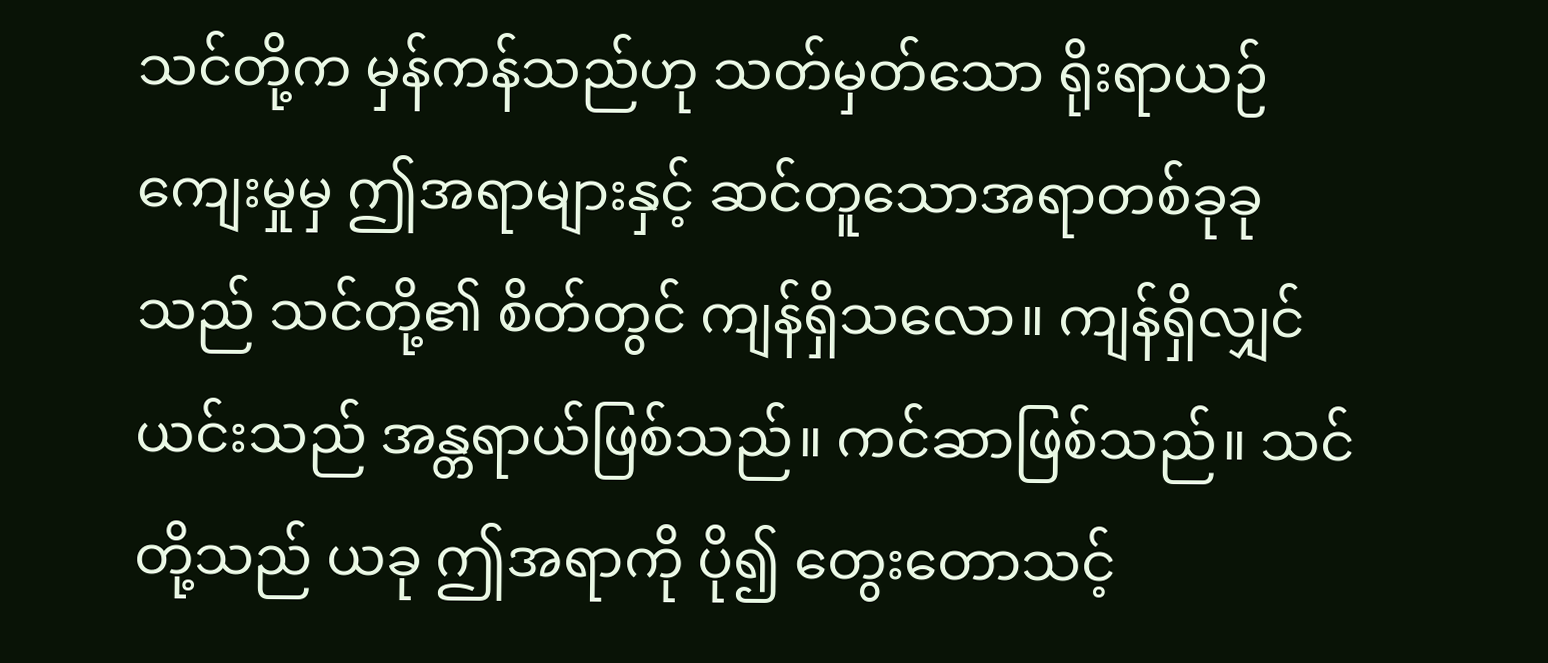သင်တို့က မှန်ကန်သည်ဟု သတ်မှတ်သော ရိုးရာယဉ်ကျေးမှုမှ ဤအရာများနှင့် ဆင်တူသောအရာတစ်ခုခုသည် သင်တို့၏ စိတ်တွင် ကျန်ရှိသလော။ ကျန်ရှိလျှင် ယင်းသည် အန္တရာယ်ဖြစ်သည်။ ကင်ဆာဖြစ်သည်။ သင်တို့သည် ယခု ဤအရာကို ပို၍ တွေးတောသင့်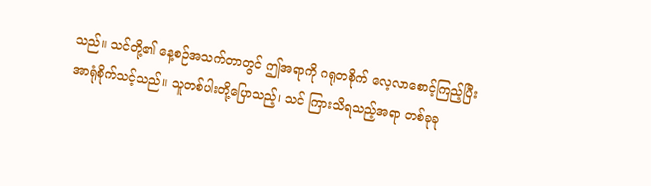သည်။ သင်တို့၏ နေ့စဉ်အသက်တာတွင် ဤအရာကို ဂရုတစိုက် လေ့လာစောင့်ကြည့်ပြီး အာရုံစိုက်သင့်သည်။ သူတစ်ပါးတို့ပြောသည့်၊ သင် ကြားသိရသည့်အရာ တစ်ခုခု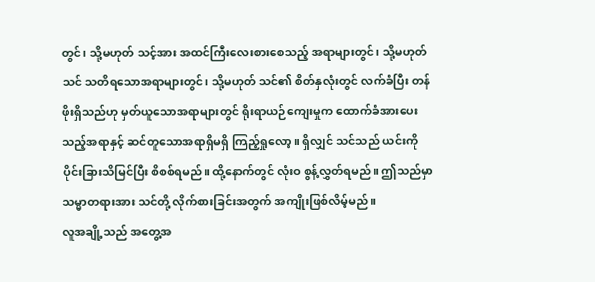တွင်၊ သို့မဟုတ် သင့်အား အထင်ကြီးလေးစားစေသည့် အရာများတွင်၊ သို့မဟုတ် သင် သတိရသောအရာများတွင်၊ သို့မဟုတ် သင်၏ စိတ်နှလုံးတွင် လက်ခံပြီး တန်ဖိုးရှိသည်ဟု မှတ်ယူသောအရာများတွင် ရိုးရာယဉ်ကျေးမှုက ထောက်ခံအားပေးသည့်အရာနှင့် ဆင်တူသောအရာရှိမရှိ ကြည့်ရှုလော့။ ရှိလျှင် သင်သည် ယင်းကို ပိုင်းခြားသိမြင်ပြီး စိစစ်ရမည်။ ထို့နောက်တွင် လုံးဝ စွန့်လွှတ်ရမည်။ ဤသည်မှာ သမ္မာတရားအား သင်တို့ လိုက်စားခြင်းအတွက် အကျိုးဖြစ်လိမ့်မည်။
လူအချို့သည် အတွေ့အ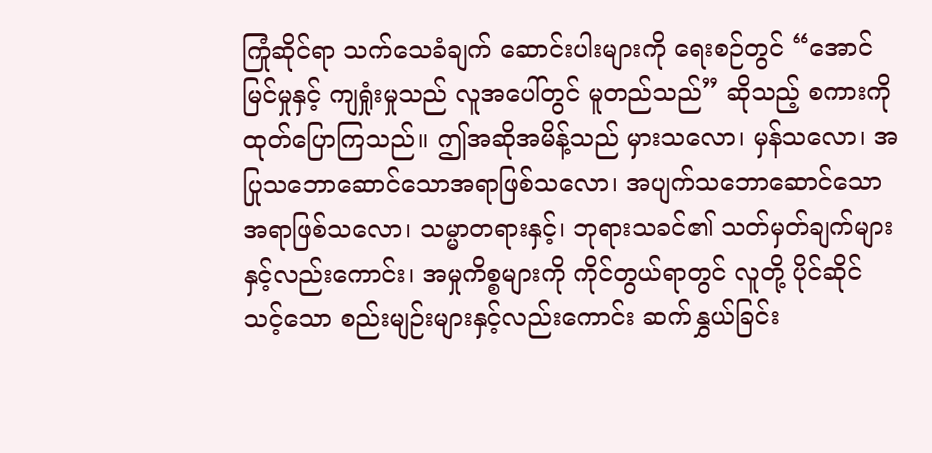ကြုံဆိုင်ရာ သက်သေခံချက် ဆောင်းပါးများကို ရေးစဉ်တွင် “အောင်မြင်မှုနှင့် ကျရှုံးမှုသည် လူအပေါ်တွင် မူတည်သည်” ဆိုသည့် စကားကို ထုတ်ပြောကြသည်။ ဤအဆိုအမိန့်သည် မှားသလော၊ မှန်သလော၊ အပြုသဘောဆောင်သောအရာဖြစ်သလော၊ အပျက်သဘောဆောင်သောအရာဖြစ်သလော၊ သမ္မာတရားနှင့်၊ ဘုရားသခင်၏ သတ်မှတ်ချက်များနှင့်လည်းကောင်း၊ အမှုကိစ္စများကို ကိုင်တွယ်ရာတွင် လူတို့ ပိုင်ဆိုင်သင့်သော စည်းမျဉ်းများနှင့်လည်းကောင်း ဆက်နွှယ်ခြင်း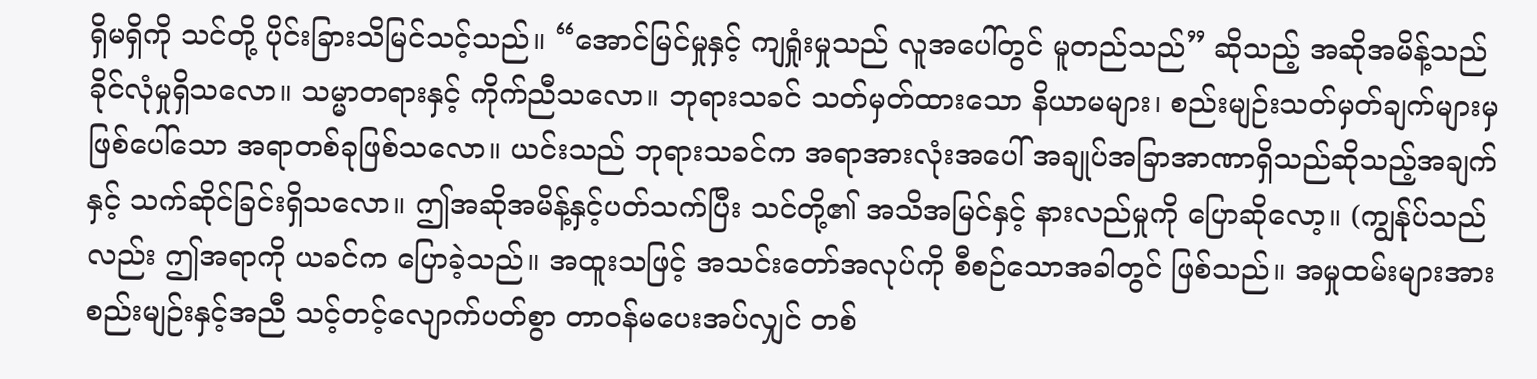ရှိမရှိကို သင်တို့ ပိုင်းခြားသိမြင်သင့်သည်။ “အောင်မြင်မှုနှင့် ကျရှုံးမှုသည် လူအပေါ်တွင် မူတည်သည်” ဆိုသည့် အဆိုအမိန့်သည် ခိုင်လုံမှုရှိသလော။ သမ္မာတရားနှင့် ကိုက်ညီသလော။ ဘုရားသခင် သတ်မှတ်ထားသော နိယာမများ၊ စည်းမျဉ်းသတ်မှတ်ချက်များမှ ဖြစ်ပေါ်သော အရာတစ်ခုဖြစ်သလော။ ယင်းသည် ဘုရားသခင်က အရာအားလုံးအပေါ် အချုပ်အခြာအာဏာရှိသည်ဆိုသည့်အချက်နှင့် သက်ဆိုင်ခြင်းရှိသလော။ ဤအဆိုအမိန့်နှင့်ပတ်သက်ပြီး သင်တို့၏ အသိအမြင်နှင့် နားလည်မှုကို ပြောဆိုလော့။ (ကျွန်ုပ်သည်လည်း ဤအရာကို ယခင်က ပြောခဲ့သည်။ အထူးသဖြင့် အသင်းတော်အလုပ်ကို စီစဉ်သောအခါတွင် ဖြစ်သည်။ အမှုထမ်းများအား စည်းမျဉ်းနှင့်အညီ သင့်တင့်လျောက်ပတ်စွာ တာဝန်မပေးအပ်လျှင် တစ်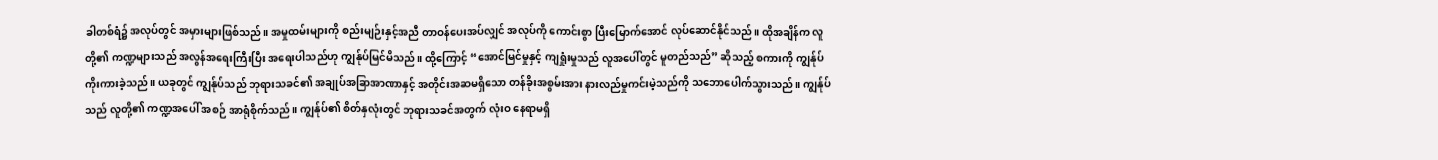ခါတစ်ရံ၌ အလုပ်တွင် အမှားများဖြစ်သည်။ အမှုထမ်းများကို စည်းမျဉ်းနှင့်အညီ တာဝန်ပေးအပ်လျှင် အလုပ်ကို ကောင်းစွာ ပြီးမြောက်အောင် လုပ်ဆောင်နိုင်သည်။ ထိုအချိန်က လူတို့၏ ကဏ္ဍများသည် အလွန်အရေးကြီးပြီး အရေးပါသည်ဟု ကျွန်ုပ်မြင်မိသည်။ ထို့ကြောင့် “အောင်မြင်မှုနှင့် ကျရှုံးမှုသည် လူအပေါ်တွင် မူတည်သည်” ဆိုသည့် စကားကို ကျွန်ုပ် ကိုးကားခဲ့သည်။ ယခုတွင် ကျွန်ုပ်သည် ဘုရားသခင်၏ အချုပ်အခြာအာဏာနှင့် အတိုင်းအဆမရှိသော တန်ခိုးအစွမ်းအား နားလည်မှုကင်းမဲ့သည်ကို သဘောပေါက်သွားသည်။ ကျွန်ုပ်သည် လူတို့၏ ကဏ္ဍအပေါ် အစဉ် အာရုံစိုက်သည်။ ကျွန်ုပ်၏ စိတ်နှလုံးတွင် ဘုရားသခင်အတွက် လုံးဝ နေရာမရှိ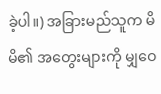ခဲ့ပါ။) အခြားမည်သူက မိမိ၏ အတွေးများကို မျှဝေ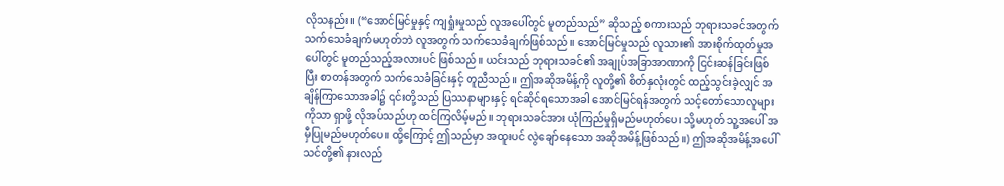လိုသနည်း။ (“အောင်မြင်မှုနှင့် ကျရှုံးမှုသည် လူအပေါ်တွင် မူတည်သည်” ဆိုသည့် စကားသည် ဘုရားသခင်အတွက် သက်သေခံချက်မဟုတ်ဘဲ လူအတွက် သက်သေခံချက်ဖြစ်သည်။ အောင်မြင်မှုသည် လူသား၏ အားစိုက်ထုတ်မှုအပေါ်တွင် မူတည်သည့်အလားပင် ဖြစ်သည်။ ယင်းသည် ဘုရားသခင်၏ အချုပ်အခြာအာဏာကို ငြင်းဆန်ခြင်းဖြစ်ပြီး စာတန်အတွက် သက်သေခံခြင်းနှင့် တူညီသည်။ ဤအဆိုအမိန့်ကို လူတို့၏ စိတ်နှလုံးတွင် ထည့်သွင်းခဲ့လျှင် အချိန်ကြာသောအခါ၌ ၎င်းတို့သည် ပြဿနာများနှင့် ရင်ဆိုင်ရသောအခါ အောင်မြင်ရန်အတွက် သင့်တော်သောလူများကိုသာ ရှာဖို့ လိုအပ်သည်ဟု ထင်ကြလိမ့်မည်။ ဘုရားသခင်အား ယုံကြည်မှုရှိမည်မဟုတ်ပေ၊ သို့မဟုတ် သူ့အပေါ် အမှီပြုမည်မဟုတ်ပေ။ ထို့ကြောင့် ဤသည်မှာ အထူးပင် လွဲချော်နေသော အဆိုအမိန့်ဖြစ်သည်။) ဤအဆိုအမိန့်အပေါ် သင်တို့၏ နားလည်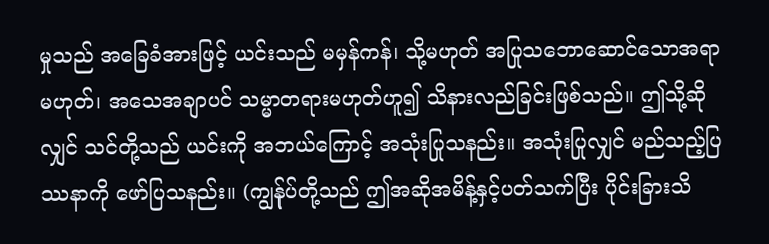မှုသည် အခြေခံအားဖြင့် ယင်းသည် မမှန်ကန်၊ သို့မဟုတ် အပြုသဘောဆောင်သောအရာမဟုတ်၊ အသေအချာပင် သမ္မာတရားမဟုတ်ဟူ၍ သိနားလည်ခြင်းဖြစ်သည်။ ဤသို့ဆိုလျှင် သင်တို့သည် ယင်းကို အဘယ်ကြောင့် အသုံးပြုသနည်း။ အသုံးပြုလျှင် မည်သည့်ပြဿနာကို ဖော်ပြသနည်း။ (ကျွန်ုပ်တို့သည် ဤအဆိုအမိန့်နှင့်ပတ်သက်ပြီး ပိုင်းခြားသိ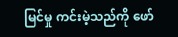မြင်မှု ကင်းမဲ့သည်ကို ဖော်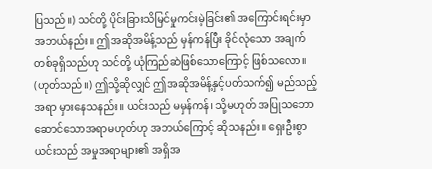ပြသည်။) သင်တို့ ပိုင်းခြားသိမြင်မှုကင်းမဲ့ခြင်း၏ အကြောင်းရင်းမှာ အဘယ်နည်း။ ဤအဆိုအမိန့်သည် မှန်ကန်ပြီး ခိုင်လုံသော အချက်တစ်ခုရှိသည်ဟု သင်တို့ ယုံကြည်ဆဲဖြစ်သောကြောင့် ဖြစ်သလော။ (ဟုတ်သည်။) ဤသို့ဆိုလျှင် ဤအဆိုအမိန့်နှင့်ပတ်သက်၍ မည်သည့်အရာ မှားနေသနည်း။ ယင်းသည် မမှန်ကန်၊ သို့မဟုတ် အပြုသဘောဆောင်သောအရာမဟုတ်ဟု အဘယ်ကြောင့် ဆိုသနည်း။ ရှေးဦးစွာ ယင်းသည် အမှုအရာများ၏ အရှိအ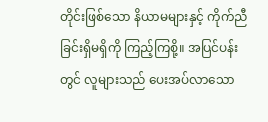တိုင်းဖြစ်သော နိယာမများနှင့် ကိုက်ညီခြင်းရှိမရှိကို ကြည့်ကြစို့။ အပြင်ပန်းတွင် လူများသည် ပေးအပ်လာသော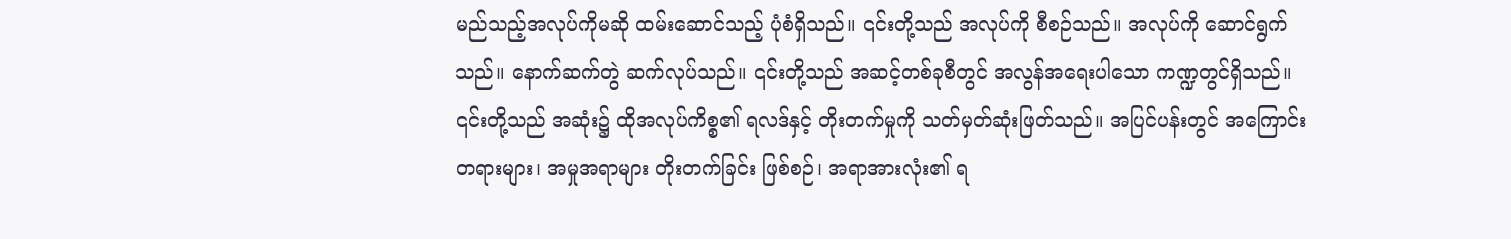မည်သည့်အလုပ်ကိုမဆို ထမ်းဆောင်သည့် ပုံစံရှိသည်။ ၎င်းတို့သည် အလုပ်ကို စီစဉ်သည်။ အလုပ်ကို ဆောင်ရွက်သည်။ နောက်ဆက်တွဲ ဆက်လုပ်သည်။ ၎င်းတို့သည် အဆင့်တစ်ခုစီတွင် အလွန်အရေးပါသော ကဏ္ဍတွင်ရှိသည်။ ၎င်းတို့သည် အဆုံး၌ ထိုအလုပ်ကိစ္စ၏ ရလဒ်နှင့် တိုးတက်မှုကို သတ်မှတ်ဆုံးဖြတ်သည်။ အပြင်ပန်းတွင် အကြောင်းတရားများ၊ အမှုအရာများ တိုးတက်ခြင်း ဖြစ်စဉ်၊ အရာအားလုံး၏ ရ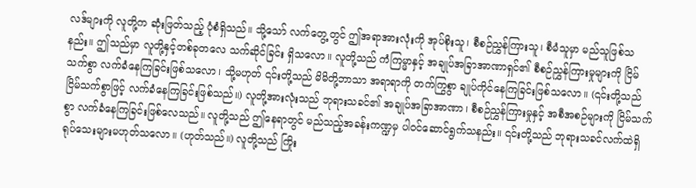လဒ်များကို လူတို့က ဆုံးဖြတ်သည့် ပုံစံရှိသည်။ သို့သော် လက်တွေ့တွင် ဤအရာအားလုံးကို အုပ်စိုးသူ၊ စီစဉ်ညွှန်ကြားသူ၊ စီမံသူမှာ မည်သူဖြစ်သနည်း။ ဤသည်မှာ လူတို့နှင့်တစ်ခုတလေ သက်ဆိုင်ခြင်း ရှိသလော။ လူတို့သည် ကံကြမ္မာနှင့် အချုပ်အခြာအာဏာရှင်၏ စီစဉ်ညွှန်ကြားမှုများကို ငြိမ်သက်စွာ လက်ခံနေကြခြင်းဖြစ်သလော၊ သို့မဟုတ် ၎င်းတို့သည် မိမိတို့ဘာသာ အရာရာကို တက်ကြွစွာ ချုပ်ကိုင်နေကြခြင်းဖြစ်သလော။ (၎င်းတို့သည် ငြိမ်သက်စွာဖြင့် လက်ခံနေကြခြင်းဖြစ်သည်။) လူတို့အားလုံးသည် ဘုရားသခင်၏ အချုပ်အခြာအာဏာ၊ စီစဉ်ညွှန်ကြားမှုနှင့် အစီအစဉ်များကို ငြိမ်သက်စွာ လက်ခံနေကြခြင်းဖြစ်လေသည်။ လူတို့သည် ဤနေရာတွင် မည်သည့်အခန်းကဏ္ဍမှ ပါဝင်ဆောင်ရွက်သနည်း။ ၎င်းတို့သည် ဘုရားသခင်လက်ထဲရှိ ရုပ်သေးများမဟုတ်သလော။ (ဟုတ်သည်။) လူတို့သည် ကြိုး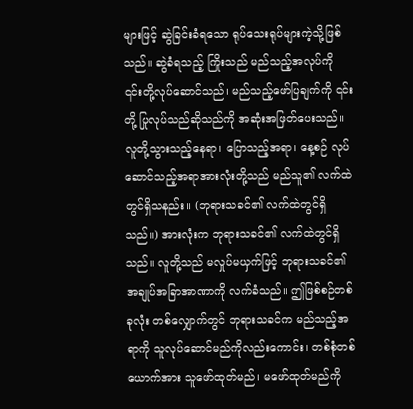များဖြင့် ဆွဲခြင်းခံရသော ရုပ်သေးရုပ်များကဲ့သို့ဖြစ်သည်။ ဆွဲခံရသည့် ကြိုးသည် မည်သည့်အလုပ်ကို ၎င်းတို့လုပ်ဆောင်သည်၊ မည်သည့်ဖော်ပြချက်ကို ၎င်းတို့ ပြုလုပ်သည်ဆိုသည်ကို အဆုံးအဖြတ်ပေးသည်။ လူတို့သွားသည့်နေရာ၊ ပြောသည့်အရာ၊ နေ့စဉ် လုပ်ဆောင်သည့်အရာအားလုံးတို့သည် မည်သူ၏ လက်ထဲတွင်ရှိသနည်း။ (ဘုရားသခင်၏ လက်ထဲတွင်ရှိသည်။) အားလုံးက ဘုရားသခင်၏ လက်ထဲတွင်ရှိသည်။ လူတို့သည် မလှုပ်မယှက်ဖြင့် ဘုရားသခင်၏ အချုပ်အခြာအာဏာကို လက်ခံသည်။ ဤဖြစ်စဉ်တစ်ခုလုံး တစ်လျှောက်တွင် ဘုရားသခင်က မည်သည့်အရာကို သူလုပ်ဆောင်မည်ကိုလည်းကောင်း၊ တစ်စုံတစ်ယောက်အား သူဖော်ထုတ်မည်၊ မဖော်ထုတ်မည်ကို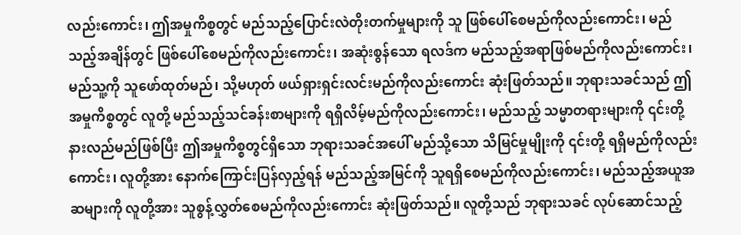လည်းကောင်း၊ ဤအမှုကိစ္စတွင် မည်သည့်ပြောင်းလဲတိုးတက်မှုများကို သူ ဖြစ်ပေါ်စေမည်ကိုလည်းကောင်း၊ မည်သည့်အချိန်တွင် ဖြစ်ပေါ်စေမည်ကိုလည်းကောင်း၊ အဆုံးစွန်သော ရလဒ်က မည်သည့်အရာဖြစ်မည်ကိုလည်းကောင်း၊ မည်သူ့ကို သူဖော်ထုတ်မည်၊ သို့မဟုတ် ဖယ်ရှားရှင်းလင်းမည်ကိုလည်းကောင်း ဆုံးဖြတ်သည်။ ဘုရားသခင်သည် ဤအမှုကိစ္စတွင် လူတို့ မည်သည့်သင်ခန်းစာများကို ရရှိလိမ့်မည်ကိုလည်းကောင်း၊ မည်သည့် သမ္မာတရားများကို ၎င်းတို့ နားလည်မည်ဖြစ်ပြီး ဤအမှုကိစ္စတွင်ရှိသော ဘုရားသခင်အပေါ် မည်သို့သော သိမြင်မှုမျိုးကို ၎င်းတို့ ရရှိမည်ကိုလည်းကောင်း၊ လူတို့အား နောက်ကြောင်းပြန်လှည့်ရန် မည်သည့်အမြင်ကို သူရရှိစေမည်ကိုလည်းကောင်း၊ မည်သည့်အယူအဆများကို လူတို့အား သူစွန့်လွှတ်စေမည်ကိုလည်းကောင်း ဆုံးဖြတ်သည်။ လူတို့သည် ဘုရားသခင် လုပ်ဆောင်သည့်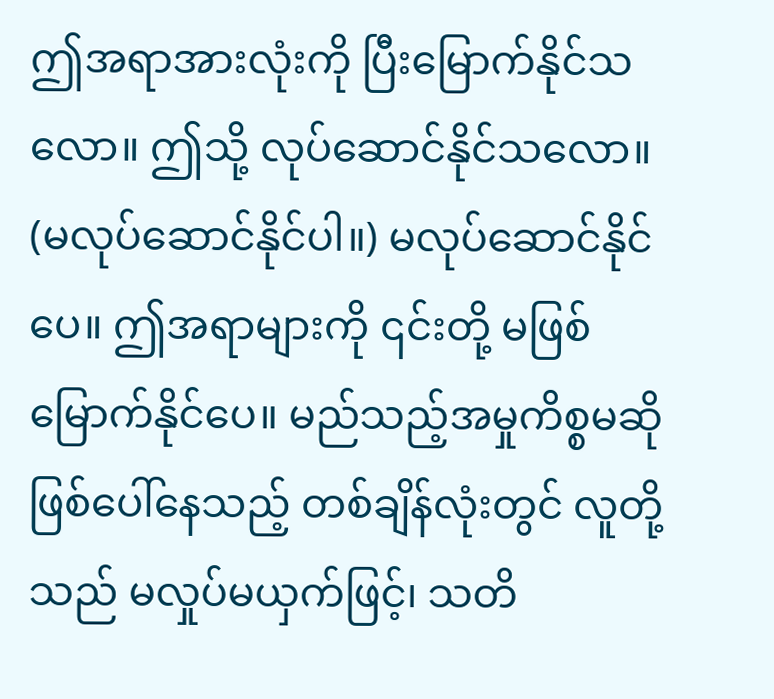ဤအရာအားလုံးကို ပြီးမြောက်နိုင်သလော။ ဤသို့ လုပ်ဆောင်နိုင်သလော။ (မလုပ်ဆောင်နိုင်ပါ။) မလုပ်ဆောင်နိုင်ပေ။ ဤအရာများကို ၎င်းတို့ မဖြစ်မြောက်နိုင်ပေ။ မည်သည့်အမှုကိစ္စမဆို ဖြစ်ပေါ်နေသည့် တစ်ချိန်လုံးတွင် လူတို့သည် မလှုပ်မယှက်ဖြင့်၊ သတိ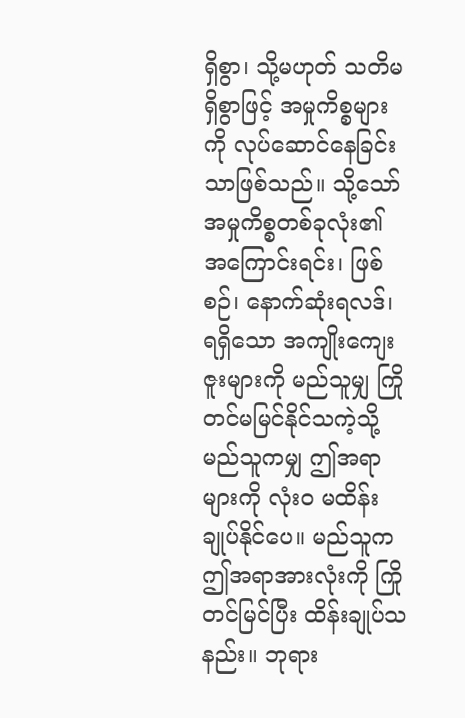ရှိစွာ၊ သို့မဟုတ် သတိမရှိစွာဖြင့် အမှုကိစ္စများကို လုပ်ဆောင်နေခြင်းသာဖြစ်သည်။ သို့သော် အမှုကိစ္စတစ်ခုလုံး၏ အကြောင်းရင်း၊ ဖြစ်စဉ်၊ နောက်ဆုံးရလဒ်၊ ရရှိသော အကျိုးကျေးဇူးများကို မည်သူမျှ ကြိုတင်မမြင်နိုင်သကဲ့သို့ မည်သူကမျှ ဤအရာများကို လုံးဝ မထိန်းချုပ်နိုင်ပေ။ မည်သူက ဤအရာအားလုံးကို ကြိုတင်မြင်ပြီး ထိန်းချုပ်သနည်း။ ဘုရား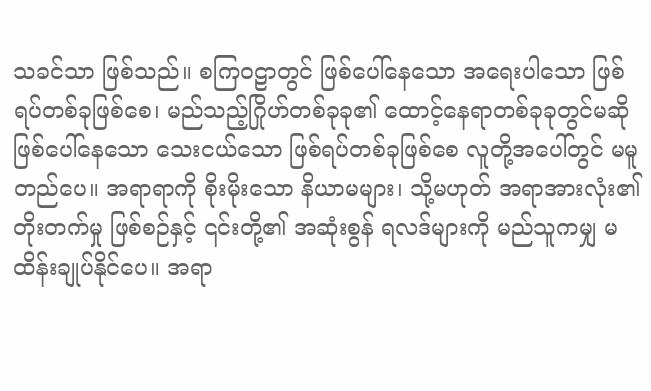သခင်သာ ဖြစ်သည်။ စကြဝဠာတွင် ဖြစ်ပေါ်နေသော အရေးပါသော ဖြစ်ရပ်တစ်ခုဖြစ်စေ၊ မည်သည့်ဂြိုဟ်တစ်ခုခု၏ ထောင့်နေရာတစ်ခုခုတွင်မဆို ဖြစ်ပေါ်နေသော သေးငယ်သော ဖြစ်ရပ်တစ်ခုဖြစ်စေ လူတို့အပေါ်တွင် မမူတည်ပေ။ အရာရာကို စိုးမိုးသော နိယာမများ၊ သို့မဟုတ် အရာအားလုံး၏ တိုးတက်မှု ဖြစ်စဉ်နှင့် ၎င်းတို့၏ အဆုံးစွန် ရလဒ်များကို မည်သူကမျှ မထိန်းချုပ်နိုင်ပေ။ အရာ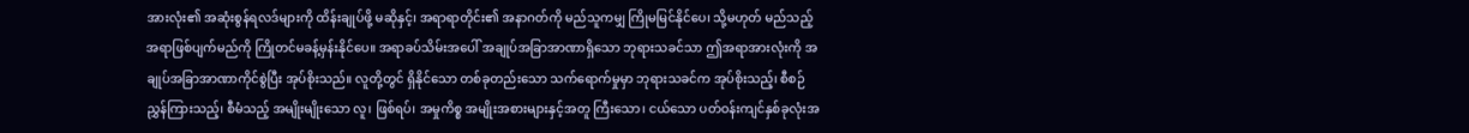အားလုံး၏ အဆုံးစွန်ရလဒ်များကို ထိန်းချုပ်ဖို့ မဆိုနှင့်၊ အရာရာတိုင်း၏ အနာဂတ်ကို မည်သူကမျှ ကြိုမမြင်နိုင်ပေ၊ သို့မဟုတ် မည်သည့်အရာဖြစ်ပျက်မည်ကို ကြိုတင်မခန့်မှန်းနိုင်ပေ။ အရာခပ်သိမ်းအပေါ် အချုပ်အခြာအာဏာရှိသော ဘုရားသခင်သာ ဤအရာအားလုံးကို အချုပ်အခြာအာဏာကိုင်စွဲပြီး အုပ်စိုးသည်။ လူတို့တွင် ရှိနိုင်သော တစ်ခုတည်းသော သက်ရောက်မှုမှာ ဘုရားသခင်က အုပ်စိုးသည့်၊ စီစဉ်ညွှန်ကြားသည့်၊ စီမံသည့် အမျိုးမျိုးသော လူ၊ ဖြစ်ရပ်၊ အမှုကိစ္စ အမျိုးအစားများနှင့်အတူ ကြီးသော၊ ငယ်သော ပတ်ဝန်းကျင်နှစ်ခုလုံးအ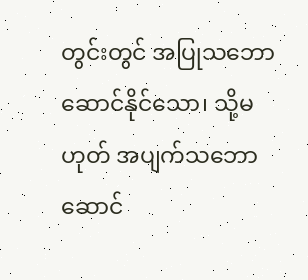တွင်းတွင် အပြုသဘောဆောင်နိုင်သော၊ သို့မဟုတ် အပျက်သဘောဆောင်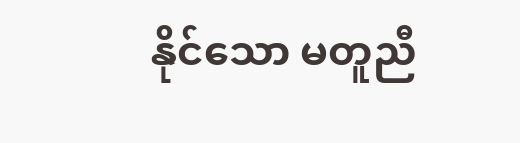နိုင်သော မတူညီ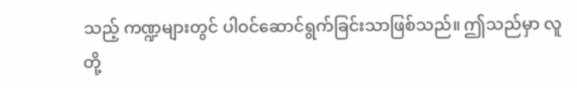သည့် ကဏ္ဍများတွင် ပါဝင်ဆောင်ရွက်ခြင်းသာဖြစ်သည်။ ဤသည်မှာ လူတို့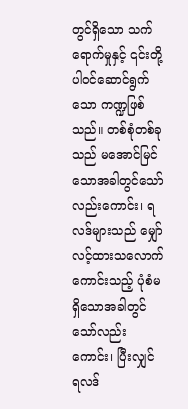တွင်ရှိသော သက်ရောက်မှုနှင့် ၎င်းတို့ ပါဝင်ဆောင်ရွက်သော ကဏ္ဍဖြစ်သည်။ တစ်စုံတစ်ခုသည် မအောင်မြင်သောအခါတွင်သော်လည်းကောင်း၊ ရလဒ်များသည် မျှော်လင့်ထားသလောက် ကောင်းသည့် ပုံစံမရှိသောအခါတွင်သော်လည်းကောင်း၊ ပြီးလျှင် ရလဒ်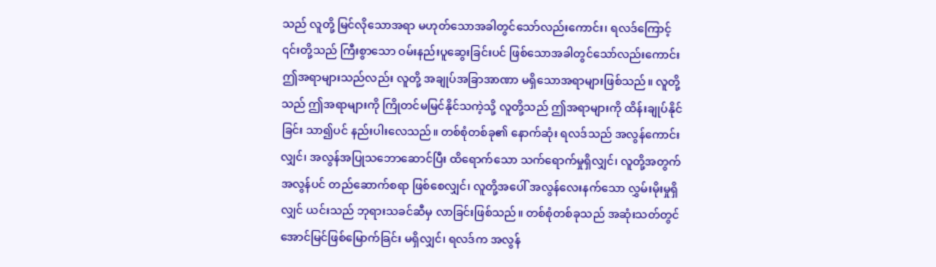သည် လူတို့ မြင်လိုသောအရာ မဟုတ်သောအခါတွင်သော်လည်းကောင်း၊ ရလဒ်ကြောင့် ၎င်းတို့သည် ကြီးစွာသော ဝမ်းနည်းပူဆွေးခြင်းပင် ဖြစ်သောအခါတွင်သော်လည်းကောင်း ဤအရာများသည်လည်း လူတို့ အချုပ်အခြာအာဏာ မရှိသောအရာများဖြစ်သည်။ လူတို့သည် ဤအရာများကို ကြိုတင်မမြင်နိုင်သကဲ့သို့ လူတို့သည် ဤအရာများကို ထိန်းချုပ်နိုင်ခြင်း သာ၍ပင် နည်းပါးလေသည်။ တစ်စုံတစ်ခု၏ နောက်ဆုံး ရလဒ်သည် အလွန်ကောင်းလျှင်၊ အလွန်အပြုသဘောဆောင်ပြီး ထိရောက်သော သက်ရောက်မှုရှိလျှင်၊ လူတို့အတွက် အလွန်ပင် တည်ဆောက်စရာ ဖြစ်စေလျှင်၊ လူတို့အပေါ် အလွန်လေးနက်သော လွှမ်းမိုးမှုရှိလျှင် ယင်းသည် ဘုရားသခင်ဆီမှ လာခြင်းဖြစ်သည်။ တစ်စုံတစ်ခုသည် အဆုံးသတ်တွင် အောင်မြင်ဖြစ်မြောက်ခြင်း မရှိလျှင်၊ ရလဒ်က အလွန်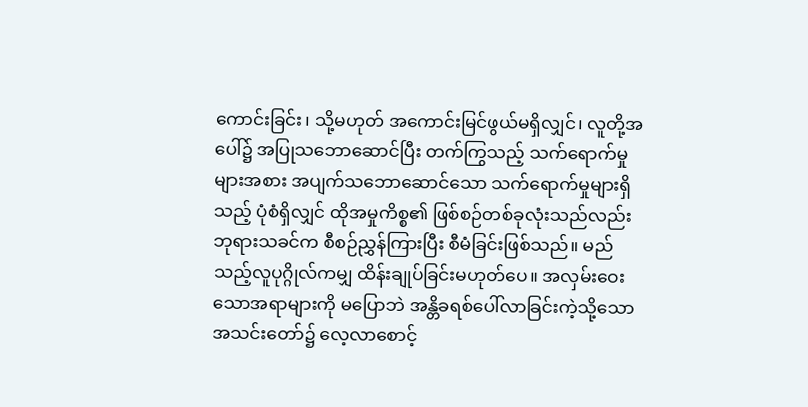ကောင်းခြင်း၊ သို့မဟုတ် အကောင်းမြင်ဖွယ်မရှိလျှင်၊ လူတို့အပေါ်၌ အပြုသဘောဆောင်ပြီး တက်ကြွသည့် သက်ရောက်မှုများအစား အပျက်သဘောဆောင်သော သက်ရောက်မှုများရှိသည့် ပုံစံရှိလျှင် ထိုအမှုကိစ္စ၏ ဖြစ်စဉ်တစ်ခုလုံးသည်လည်း ဘုရားသခင်က စီစဉ်ညွှန်ကြားပြီး စီမံခြင်းဖြစ်သည်။ မည်သည့်လူပုဂ္ဂိုလ်ကမျှ ထိန်းချုပ်ခြင်းမဟုတ်ပေ။ အလှမ်းဝေးသောအရာများကို မပြောဘဲ အန္တိခရစ်ပေါ်လာခြင်းကဲ့သို့သော အသင်းတော်၌ လေ့လာစောင့်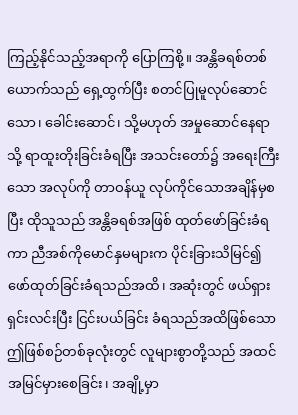ကြည့်နိုင်သည့်အရာကို ပြောကြစို့။ အန္တိခရစ်တစ်ယောက်သည် ရှေ့ထွက်ပြီး စတင်ပြုမူလုပ်ဆောင်သော၊ ခေါင်းဆောင်၊ သို့မဟုတ် အမှုဆောင်နေရာသို့ ရာထူးတိုးခြင်းခံရပြီး အသင်းတော်၌ အရေးကြီးသော အလုပ်ကို တာဝန်ယူ လုပ်ကိုင်သောအချိန်မှစပြီး ထိုသူသည် အန္တိခရစ်အဖြစ် ထုတ်ဖော်ခြင်းခံရကာ ညီအစ်ကိုမောင်နှမများက ပိုင်းခြားသိမြင်၍ ဖော်ထုတ်ခြင်းခံရသည်အထိ၊ အဆုံးတွင် ဖယ်ရှားရှင်းလင်းပြီး ငြင်းပယ်ခြင်း ခံရသည်အထိဖြစ်သော ဤဖြစ်စဉ်တစ်ခုလုံးတွင် လူများစွာတို့သည် အထင်အမြင်မှားစေခြင်း၊ အချို့မှာ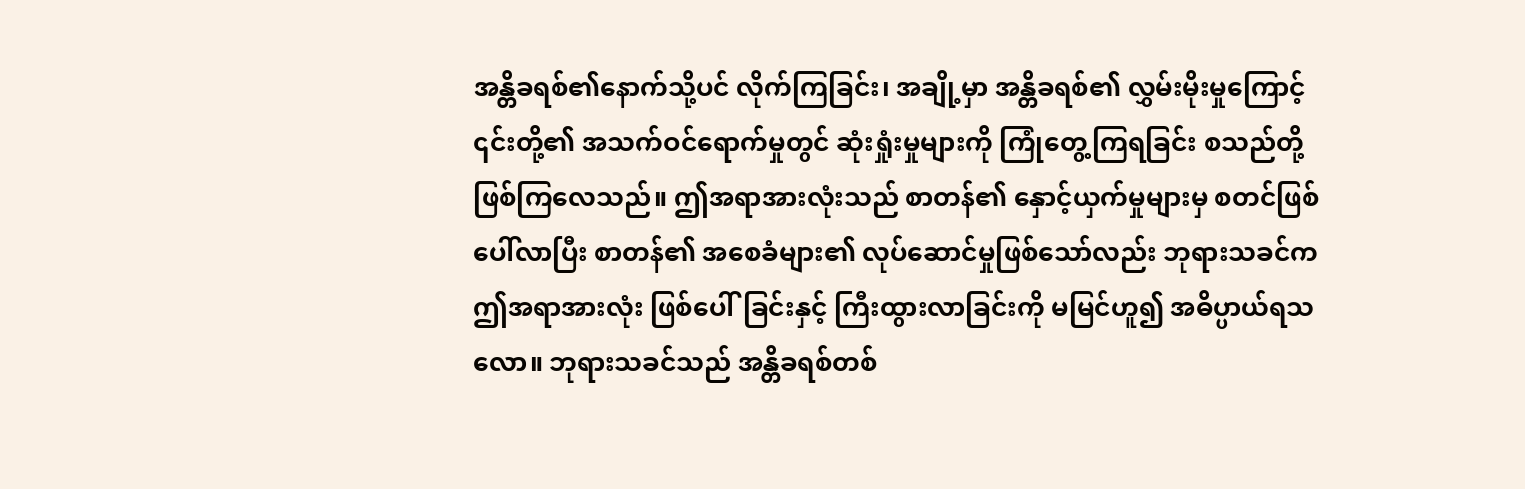အန္တိခရစ်၏နောက်သို့ပင် လိုက်ကြခြင်း၊ အချို့မှာ အန္တိခရစ်၏ လွှမ်းမိုးမှုကြောင့် ၎င်းတို့၏ အသက်ဝင်ရောက်မှုတွင် ဆုံးရှုံးမှုများကို ကြုံတွေ့ကြရခြင်း စသည်တို့ဖြစ်ကြလေသည်။ ဤအရာအားလုံးသည် စာတန်၏ နှောင့်ယှက်မှုများမှ စတင်ဖြစ်ပေါ်လာပြီး စာတန်၏ အစေခံများ၏ လုပ်ဆောင်မှုဖြစ်သော်လည်း ဘုရားသခင်က ဤအရာအားလုံး ဖြစ်ပေါ်ခြင်းနှင့် ကြီးထွားလာခြင်းကို မမြင်ဟူ၍ အဓိပ္ပာယ်ရသလော။ ဘုရားသခင်သည် အန္တိခရစ်တစ်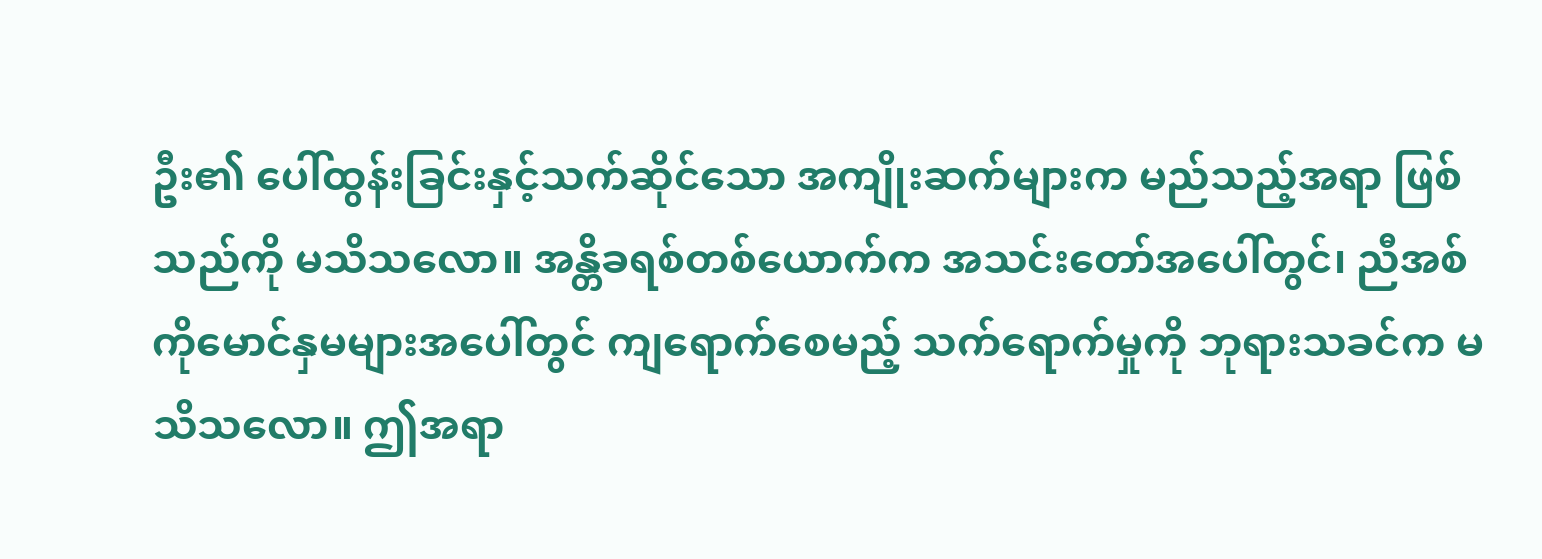ဦး၏ ပေါ်ထွန်းခြင်းနှင့်သက်ဆိုင်သော အကျိုးဆက်များက မည်သည့်အရာ ဖြစ်သည်ကို မသိသလော။ အန္တိခရစ်တစ်ယောက်က အသင်းတော်အပေါ်တွင်၊ ညီအစ်ကိုမောင်နှမများအပေါ်တွင် ကျရောက်စေမည့် သက်ရောက်မှုကို ဘုရားသခင်က မသိသလော။ ဤအရာ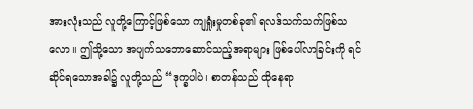အားလုံးသည် လူတို့ကြောင့်ဖြစ်သော ကျရှုံးမှုတစ်ခု၏ ရလဒ်သက်သက်ဖြစ်သလော။ ဤသို့သော အပျက်သဘောဆောင်သည့်အရာများ ဖြစ်ပေါ်လာခြင်းကို ရင်ဆိုင်ရသောအခါ၌ လူတို့သည် “ဒုက္ခပါပဲ၊ စာတန်သည် ထိုနေရာ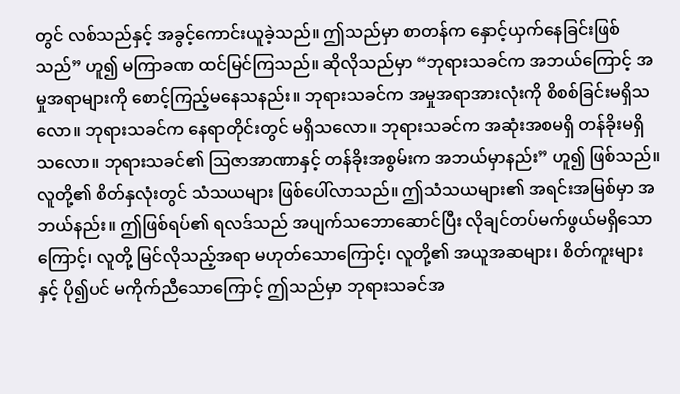တွင် လစ်သည်နှင့် အခွင့်ကောင်းယူခဲ့သည်။ ဤသည်မှာ စာတန်က နှောင့်ယှက်နေခြင်းဖြစ်သည်” ဟူ၍ မကြာခဏ ထင်မြင်ကြသည်။ ဆိုလိုသည်မှာ “ဘုရားသခင်က အဘယ်ကြောင့် အမှုအရာများကို စောင့်ကြည့်မနေသနည်း။ ဘုရားသခင်က အမှုအရာအားလုံးကို စိစစ်ခြင်းမရှိသလော။ ဘုရားသခင်က နေရာတိုင်းတွင် မရှိသလော။ ဘုရားသခင်က အဆုံးအစမရှိ တန်ခိုးမရှိသလော။ ဘုရားသခင်၏ ဩဇာအာဏာနှင့် တန်ခိုးအစွမ်းက အဘယ်မှာနည်း” ဟူ၍ ဖြစ်သည်။ လူတို့၏ စိတ်နှလုံးတွင် သံသယများ ဖြစ်ပေါ်လာသည်။ ဤသံသယများ၏ အရင်းအမြစ်မှာ အဘယ်နည်း။ ဤဖြစ်ရပ်၏ ရလဒ်သည် အပျက်သဘောဆောင်ပြီး လိုချင်တပ်မက်ဖွယ်မရှိသောကြောင့်၊ လူတို့ မြင်လိုသည့်အရာ မဟုတ်သောကြောင့်၊ လူတို့၏ အယူအဆများ၊ စိတ်ကူးများနှင့် ပို၍ပင် မကိုက်ညီသောကြောင့် ဤသည်မှာ ဘုရားသခင်အ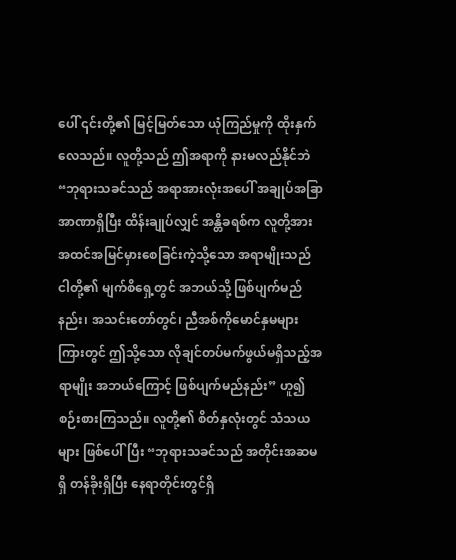ပေါ် ၎င်းတို့၏ မြင့်မြတ်သော ယုံကြည်မှုကို ထိုးနှက်လေသည်။ လူတို့သည် ဤအရာကို နားမလည်နိုင်ဘဲ “ဘုရားသခင်သည် အရာအားလုံးအပေါ် အချုပ်အခြာအာဏာရှိပြီး ထိန်းချုပ်လျှင် အန္တိခရစ်က လူတို့အား အထင်အမြင်မှားစေခြင်းကဲ့သို့သော အရာမျိုးသည် ငါတို့၏ မျက်စိရှေ့တွင် အဘယ်သို့ ဖြစ်ပျက်မည်နည်း၊ အသင်းတော်တွင်၊ ညီအစ်ကိုမောင်နှမများကြားတွင် ဤသို့သော လိုချင်တပ်မက်ဖွယ်မရှိသည့်အရာမျိုး အဘယ်ကြောင့် ဖြစ်ပျက်မည်နည်း” ဟူ၍ စဉ်းစားကြသည်။ လူတို့၏ စိတ်နှလုံးတွင် သံသယများ ဖြစ်ပေါ်ပြီး “ဘုရားသခင်သည် အတိုင်းအဆမရှိ တန်ခိုးရှိပြီး နေရာတိုင်းတွင်ရှိ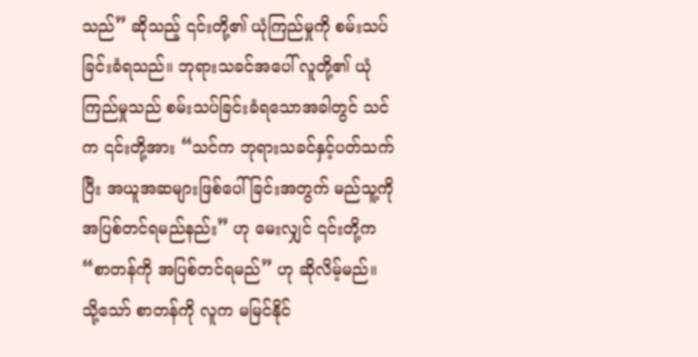သည်” ဆိုသည့် ၎င်းတို့၏ ယုံကြည်မှုကို စမ်းသပ်ခြင်းခံရသည်။ ဘုရားသခင်အပေါ် လူတို့၏ ယုံကြည်မှုသည် စမ်းသပ်ခြင်းခံရသောအခါတွင် သင်က ၎င်းတို့အား “သင်က ဘုရားသခင်နှင့်ပတ်သက်ပြီး အယူအဆများဖြစ်ပေါ်ခြင်းအတွက် မည်သူ့ကို အပြစ်တင်ရမည်နည်း” ဟု မေးလျှင် ၎င်းတို့က “စာတန်ကို အပြစ်တင်ရမည်” ဟု ဆိုလိမ့်မည်။ သို့သော် စာတန်ကို လူက မမြင်နိုင်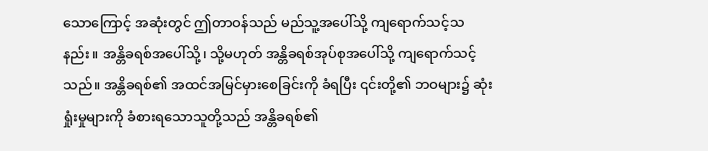သောကြောင့် အဆုံးတွင် ဤတာဝန်သည် မည်သူ့အပေါ်သို့ ကျရောက်သင့်သနည်း။ အန္တိခရစ်အပေါ်သို့၊ သို့မဟုတ် အန္တိခရစ်အုပ်စုအပေါ်သို့ ကျရောက်သင့်သည်။ အန္တိခရစ်၏ အထင်အမြင်မှားစေခြင်းကို ခံရပြီး ၎င်းတို့၏ ဘဝများ၌ ဆုံးရှုံးမှုများကို ခံစားရသောသူတို့သည် အန္တိခရစ်၏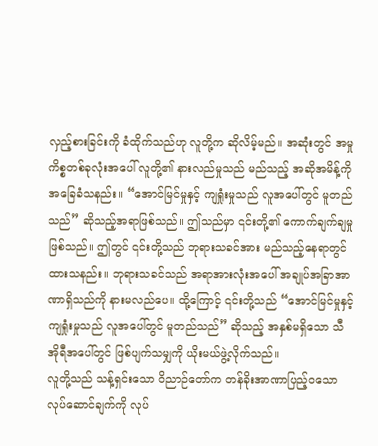လှည့်စားခြင်းကို ခံထိုက်သည်ဟု လူတို့က ဆိုလိမ့်မည်။ အဆုံးတွင် အမှုကိစ္စတစ်ခုလုံးအပေါ် လူတို့၏ နားလည်မှုသည် မည်သည့် အဆိုအမိန့်ကို အခြေခံသနည်း။ “အောင်မြင်မှုနှင့် ကျရှုံးမှုသည် လူအပေါ်တွင် မူတည်သည်” ဆိုသည့်အရာဖြစ်သည်။ ဤသည်မှာ ၎င်းတို့၏ ကောက်ချက်ချမှုဖြစ်သည်။ ဤတွင် ၎င်းတို့သည် ဘုရားသခင်အား မည်သည့်နေရာတွင်ထားသနည်း။ ဘုရားသခင်သည် အရာအားလုံးအပေါ် အချုပ်အခြာအာဏာရှိသည်ကို နားမလည်ပေ။ ထို့ကြောင့် ၎င်းတို့သည် “အောင်မြင်မှုနှင့် ကျရှုံးမှုသည် လူအပေါ်တွင် မူတည်သည်” ဆိုသည့် အနှစ်မရှိသော သီအိုရီအပေါ်တွင် ဖြစ်ပျက်သမျှကို ယိုးမယ်ဖွဲ့လိုက်သည်။
လူတို့သည် သန့်ရှင်းသော ဝိညာဉ်တော်က တန်ခိုးအာဏာပြည့်ဝသော လုပ်ဆောင်ချက်ကို လုပ်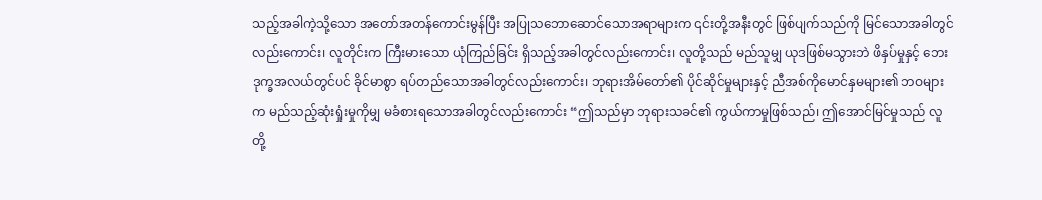သည့်အခါကဲ့သို့သော အတော်အတန်ကောင်းမွန်ပြီး အပြုသဘောဆောင်သောအရာများက ၎င်းတို့အနီးတွင် ဖြစ်ပျက်သည်ကို မြင်သောအခါတွင်လည်းကောင်း၊ လူတိုင်းက ကြီးမားသော ယုံကြည်ခြင်း ရှိသည့်အခါတွင်လည်းကောင်း၊ လူတို့သည် မည်သူမျှ ယုဒဖြစ်မသွားဘဲ ဖိနှပ်မှုနှင့် ဘေးဒုက္ခအလယ်တွင်ပင် ခိုင်မာစွာ ရပ်တည်သောအခါတွင်လည်းကောင်း၊ ဘုရားအိမ်တော်၏ ပိုင်ဆိုင်မှုများနှင့် ညီအစ်ကိုမောင်နှမများ၏ ဘဝများက မည်သည့်ဆုံးရှုံးမှုကိုမျှ မခံစားရသောအခါတွင်လည်းကောင်း “ဤသည်မှာ ဘုရားသခင်၏ ကွယ်ကာမှုဖြစ်သည်၊ ဤအောင်မြင်မှုသည် လူတို့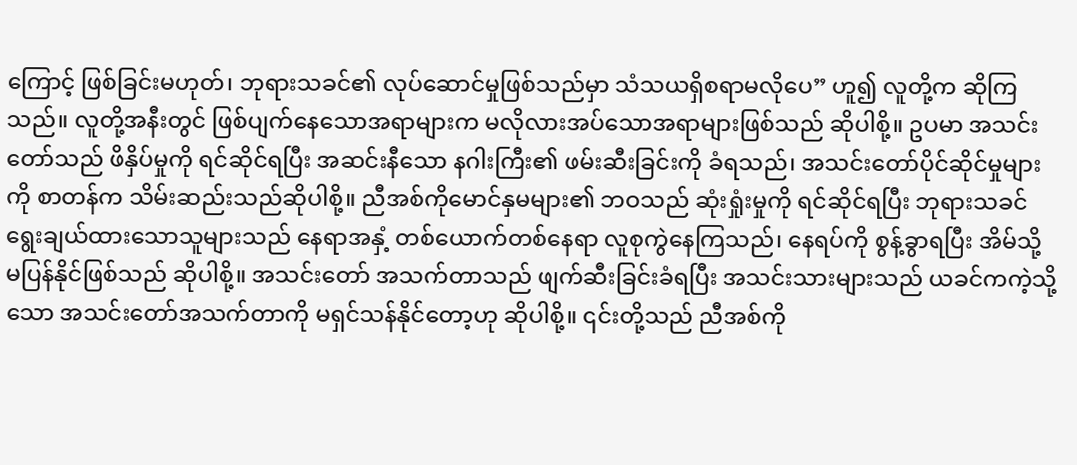ကြောင့် ဖြစ်ခြင်းမဟုတ်၊ ဘုရားသခင်၏ လုပ်ဆောင်မှုဖြစ်သည်မှာ သံသယရှိစရာမလိုပေ” ဟူ၍ လူတို့က ဆိုကြသည်။ လူတို့အနီးတွင် ဖြစ်ပျက်နေသောအရာများက မလိုလားအပ်သောအရာများဖြစ်သည် ဆိုပါစို့။ ဥပမာ အသင်းတော်သည် ဖိနှိပ်မှုကို ရင်ဆိုင်ရပြီး အဆင်းနီသော နဂါးကြီး၏ ဖမ်းဆီးခြင်းကို ခံရသည်၊ အသင်းတော်ပိုင်ဆိုင်မှုများကို စာတန်က သိမ်းဆည်းသည်ဆိုပါစို့။ ညီအစ်ကိုမောင်နှမများ၏ ဘဝသည် ဆုံးရှုံးမှုကို ရင်ဆိုင်ရပြီး ဘုရားသခင် ရွေးချယ်ထားသောသူများသည် နေရာအနှံ့ တစ်ယောက်တစ်နေရာ လူစုကွဲနေကြသည်၊ နေရပ်ကို စွန့်ခွာရပြီး အိမ်သို့ မပြန်နိုင်ဖြစ်သည် ဆိုပါစို့။ အသင်းတော် အသက်တာသည် ဖျက်ဆီးခြင်းခံရပြီး အသင်းသားများသည် ယခင်ကကဲ့သို့သော အသင်းတော်အသက်တာကို မရှင်သန်နိုင်တော့ဟု ဆိုပါစို့။ ၎င်းတို့သည် ညီအစ်ကို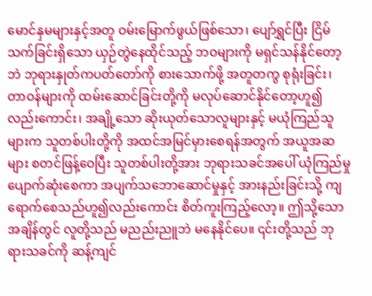မောင်နှမများနှင့်အတူ ဝမ်းမြောက်ဖွယ်ဖြစ်သော၊ ပျော်ရွှင်ပြီး ငြိမ်သက်ခြင်းရှိသော ယှဉ်တွဲနေထိုင်သည့် ဘဝများကို မရှင်သန်နိုင်တော့ဘဲ ဘုရားနှုတ်ကပတ်တော်ကို စားသောက်ဖို့ အတူတကွ စုရုံးခြင်း၊ တာဝန်များကို ထမ်းဆောင်ခြင်းတို့ကို မလုပ်ဆောင်နိုင်တော့ဟူ၍လည်းကောင်း၊ အချို့သော ဆိုးယုတ်သောလူများနှင့် မယုံကြည်သူများက သူတစ်ပါးတို့ကို အထင်အမြင်မှားစေရန်အတွက် အယူအဆများ စတင်ဖြန့်ဝေပြီး သူတစ်ပါးတို့အား ဘုရားသခင်အပေါ် ယုံကြည်မှု ပျောက်ဆုံးစေကာ အပျက်သဘောဆောင်မှုနှင့် အားနည်းခြင်းသို့ ကျရောက်စေသည်ဟူ၍လည်းကောင်း စိတ်ကူးကြည့်လော့။ ဤသို့သော အချိန်တွင် လူတို့သည် မညည်းညူဘဲ မနေနိုင်ပေ။ ၎င်းတို့သည် ဘုရားသခင်ကို ဆန့်ကျင်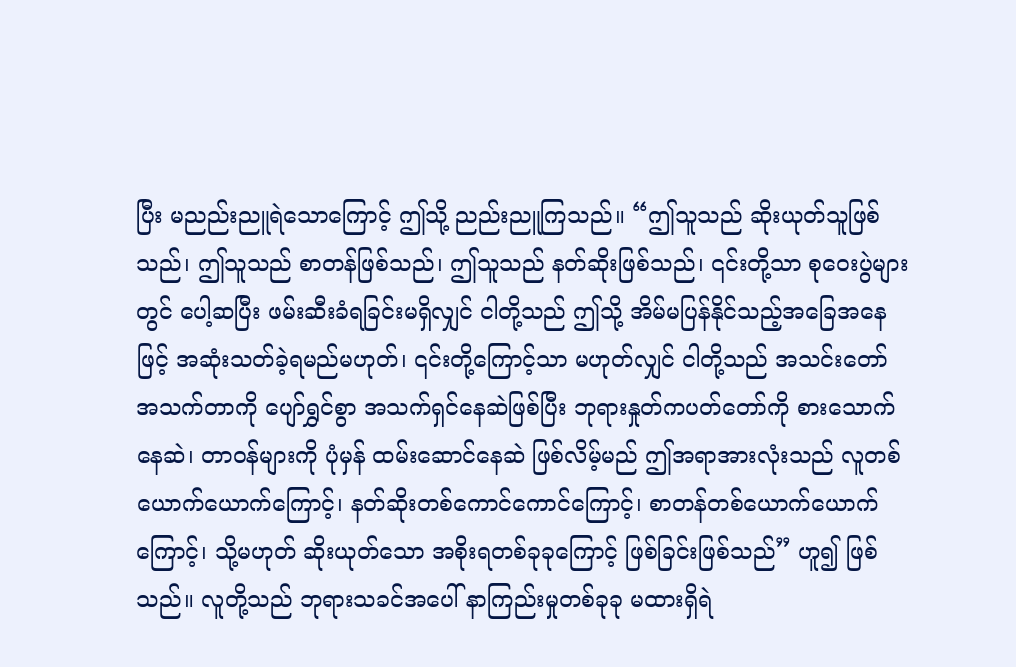ပြီး မညည်းညူရဲသောကြောင့် ဤသို့ ညည်းညူကြသည်။ “ဤသူသည် ဆိုးယုတ်သူဖြစ်သည်၊ ဤသူသည် စာတန်ဖြစ်သည်၊ ဤသူသည် နတ်ဆိုးဖြစ်သည်၊ ၎င်းတို့သာ စုဝေးပွဲများတွင် ပေါ့ဆပြီး ဖမ်းဆီးခံရခြင်းမရှိလျှင် ငါတို့သည် ဤသို့ အိမ်မပြန်နိုင်သည့်အခြေအနေဖြင့် အဆုံးသတ်ခဲ့ရမည်မဟုတ်၊ ၎င်းတို့ကြောင့်သာ မဟုတ်လျှင် ငါတို့သည် အသင်းတော်အသက်တာကို ပျော်ရွှင်စွာ အသက်ရှင်နေဆဲဖြစ်ပြီး ဘုရားနှုတ်ကပတ်တော်ကို စားသောက်နေဆဲ၊ တာဝန်များကို ပုံမှန် ထမ်းဆောင်နေဆဲ ဖြစ်လိမ့်မည် ဤအရာအားလုံးသည် လူတစ်ယောက်ယောက်ကြောင့်၊ နတ်ဆိုးတစ်ကောင်ကောင်ကြောင့်၊ စာတန်တစ်ယောက်ယောက်ကြောင့်၊ သို့မဟုတ် ဆိုးယုတ်သော အစိုးရတစ်ခုခုကြောင့် ဖြစ်ခြင်းဖြစ်သည်” ဟူ၍ ဖြစ်သည်။ လူတို့သည် ဘုရားသခင်အပေါ် နာကြည်းမှုတစ်ခုခု မထားရှိရဲ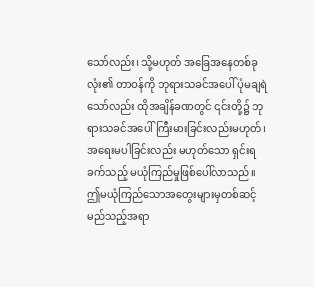သော်လည်း၊ သို့မဟုတ် အခြေအနေတစ်ခုလုံး၏ တာဝန်ကို ဘုရားသခင်အပေါ် ပုံမချရဲသော်လည်း ထိုအချိန်ခဏတွင် ၎င်းတို့၌ ဘုရားသခင်အပေါ် ကြီးမားခြင်းလည်းမဟုတ်၊ အရေးမပါခြင်းလည်း မဟုတ်သော ရှင်းရခက်သည့် မယုံကြည်မှုဖြစ်ပေါ်လာသည်။ ဤမယုံကြည်သောအတွေးများမှတစ်ဆင့် မည်သည့်အရာ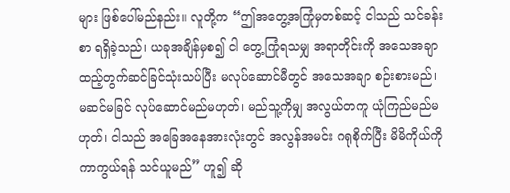များ ဖြစ်ပေါ်မည်နည်း။ လူတို့က “ဤအတွေ့အကြုံမှတစ်ဆင့် ငါသည် သင်ခန်းစာ ရရှိခဲ့သည်၊ ယခုအချိန်မှစ၍ ငါ တွေ့ကြုံရသမျှ အရာတိုင်းကို အသေအချာ ထည့်တွက်ဆင်ခြင်သုံးသပ်ပြီး မလုပ်ဆောင်မီတွင် အသေအချာ စဉ်းစားမည်၊ မဆင်မခြင် လုပ်ဆောင်မည်မဟုတ်၊ မည်သူ့ကိုမျှ အလွယ်တကူ ယုံကြည်မည်မဟုတ်၊ ငါသည် အခြေအနေအားလုံးတွင် အလွန်အမင်း ဂရုစိုက်ပြီး မိမိကိုယ်ကို ကာကွယ်ရန် သင်ယူမည်” ဟူ၍ ဆို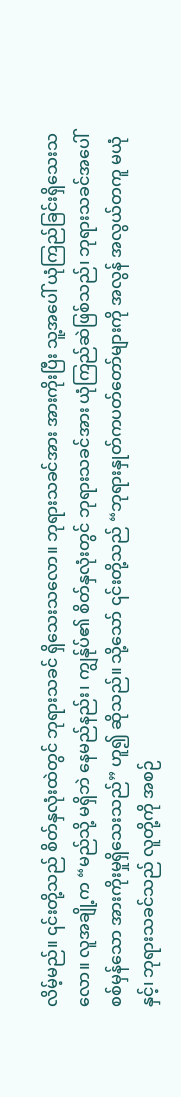လိမ့်မည်။ ၎င်းတို့သည် စိတ်နှလုံးထဲတွင် ဘုရားသခင် ရှိသေးသလော။ ဘုရားသခင်အား အားကိုးပြီး သူ့အပေါ် ယုံကြည်ခြင်းရှိသေးသလော။ လူအချို့က “မည်သို့ မရှိဘဲ နေမည်နည်း၊ ကျွန်ုပ်၏ စိတ်နှလုံးတွင် ဘုရားသခင်အား ယုံကြည်ဆဲဖြစ်သည်၊ ဘုရားသခင်အပေါ် စစ်မှန်သော အားကိုးမှုရှိသေးသည်” ဟူ၍ ဆိုသည်။ သို့သော် ၎င်းတို့သည် “ဘုရားနှုတ်ကပတ်တော်များကို အလွန် အလွယ်တကူ မယုံနှင့်၊ ဘုရားသခင်သည် လူတို့ကို အစဉ်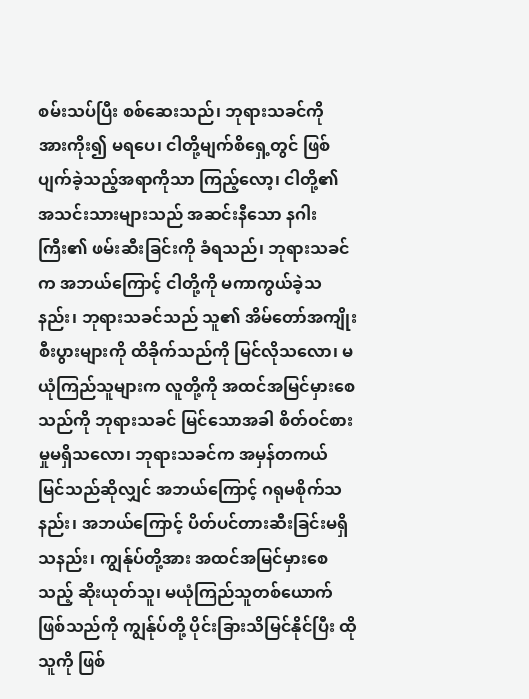စမ်းသပ်ပြီး စစ်ဆေးသည်၊ ဘုရားသခင်ကို အားကိုး၍ မရပေ၊ ငါတို့မျက်စိရှေ့တွင် ဖြစ်ပျက်ခဲ့သည့်အရာကိုသာ ကြည့်လော့၊ ငါတို့၏ အသင်းသားများသည် အဆင်းနီသော နဂါးကြီး၏ ဖမ်းဆီးခြင်းကို ခံရသည်၊ ဘုရားသခင်က အဘယ်ကြောင့် ငါတို့ကို မကာကွယ်ခဲ့သနည်း၊ ဘုရားသခင်သည် သူ၏ အိမ်တော်အကျိုးစီးပွားများကို ထိခိုက်သည်ကို မြင်လိုသလော၊ မယုံကြည်သူများက လူတို့ကို အထင်အမြင်မှားစေသည်ကို ဘုရားသခင် မြင်သောအခါ စိတ်ဝင်စားမှုမရှိသလော၊ ဘုရားသခင်က အမှန်တကယ် မြင်သည်ဆိုလျှင် အဘယ်ကြောင့် ဂရုမစိုက်သနည်း၊ အဘယ်ကြောင့် ပိတ်ပင်တားဆီးခြင်းမရှိသနည်း၊ ကျွန်ုပ်တို့အား အထင်အမြင်မှားစေသည့် ဆိုးယုတ်သူ၊ မယုံကြည်သူတစ်ယောက်ဖြစ်သည်ကို ကျွန်ုပ်တို့ ပိုင်းခြားသိမြင်နိုင်ပြီး ထိုသူကို ဖြစ်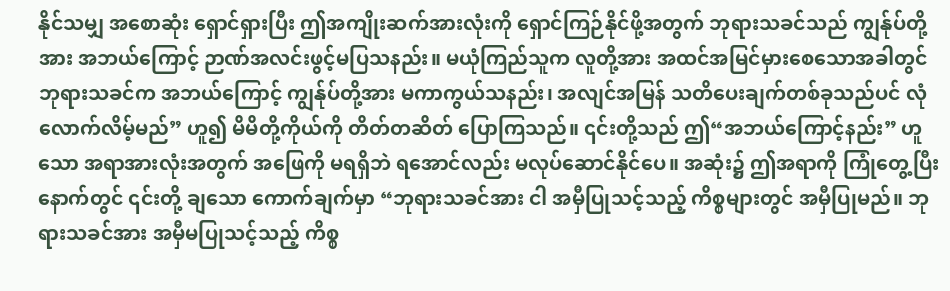နိုင်သမျှ အစောဆုံး ရှောင်ရှားပြီး ဤအကျိုးဆက်အားလုံးကို ရှောင်ကြဉ်နိုင်ဖို့အတွက် ဘုရားသခင်သည် ကျွန်ုပ်တို့အား အဘယ်ကြောင့် ဉာဏ်အလင်းဖွင့်မပြသနည်း။ မယုံကြည်သူက လူတို့အား အထင်အမြင်မှားစေသောအခါတွင် ဘုရားသခင်က အဘယ်ကြောင့် ကျွန်ုပ်တို့အား မကာကွယ်သနည်း၊ အလျင်အမြန် သတိပေးချက်တစ်ခုသည်ပင် လုံလောက်လိမ့်မည်” ဟူ၍ မိမိတို့ကိုယ်ကို တိတ်တဆိတ် ပြောကြသည်။ ၎င်းတို့သည် ဤ“အဘယ်ကြောင့်နည်း” ဟူသော အရာအားလုံးအတွက် အဖြေကို မရရှိဘဲ ရအောင်လည်း မလုပ်ဆောင်နိုင်ပေ။ အဆုံး၌ ဤအရာကို ကြုံတွေ့ပြီးနောက်တွင် ၎င်းတို့ ချသော ကောက်ချက်မှာ “ဘုရားသခင်အား ငါ အမှီပြုသင့်သည့် ကိစ္စများတွင် အမှီပြုမည်။ ဘုရားသခင်အား အမှီမပြုသင့်သည့် ကိစ္စ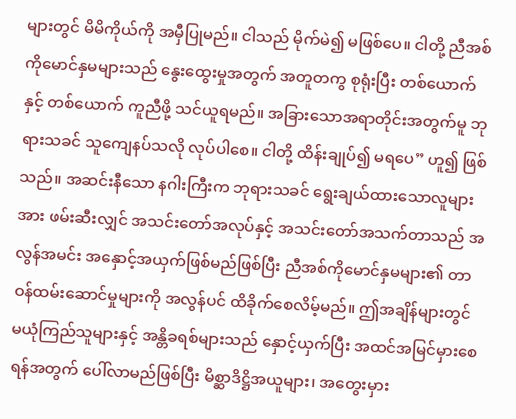များတွင် မိမိကိုယ်ကို အမှီပြုမည်။ ငါသည် မိုက်မဲ၍ မဖြစ်ပေ။ ငါတို့ ညီအစ်ကိုမောင်နှမများသည် နွေးထွေးမှုအတွက် အတူတကွ စုရုံးပြီး တစ်ယောက်နှင့် တစ်ယောက် ကူညီဖို့ သင်ယူရမည်။ အခြားသောအရာတိုင်းအတွက်မူ ဘုရားသခင် သူကျေနပ်သလို လုပ်ပါစေ။ ငါတို့ ထိန်းချုပ်၍ မရပေ” ဟူ၍ ဖြစ်သည်။ အဆင်းနီသော နဂါးကြီးက ဘုရားသခင် ရွေးချယ်ထားသောလူများအား ဖမ်းဆီးလျှင် အသင်းတော်အလုပ်နှင့် အသင်းတော်အသက်တာသည် အလွန်အမင်း အနှောင့်အယှက်ဖြစ်မည်ဖြစ်ပြီး ညီအစ်ကိုမောင်နှမများ၏ တာဝန်ထမ်းဆောင်မှုများကို အလွန်ပင် ထိခိုက်စေလိမ့်မည်။ ဤအချိန်များတွင် မယုံကြည်သူများနှင့် အန္တိခရစ်များသည် နှောင့်ယှက်ပြီး အထင်အမြင်မှားစေရန်အတွက် ပေါ်လာမည်ဖြစ်ပြီး မိစ္ဆာဒိဋ္ဌိအယူများ၊ အတွေးမှား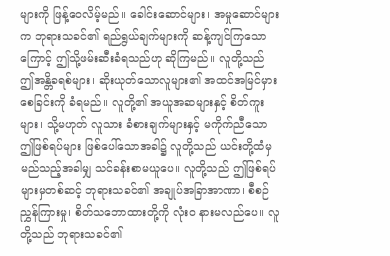များကို ဖြန့်ဝေလိမ့်မည်။ ခေါင်းဆောင်များ၊ အမှုဆောင်များက ဘုရားသခင်၏ ရည်ရွယ်ချက်များကို ဆန့်ကျင်ကြသောကြောင့် ဤသို့ဖမ်းဆီးခံရသည်ဟု ဆိုကြမည်။ လူတို့သည် ဤအန္တိခရစ်များ၊ ဆိုးယုတ်သောလူများ၏ အထင်အမြင်မှားစေခြင်းကို ခံရမည်။ လူတို့၏ အယူအဆများနှင့် စိတ်ကူးများ၊ သို့မဟုတ် လူသား ခံစားချက်များနှင့် မကိုက်ညီသော ဤဖြစ်ရပ်များ ဖြစ်ပေါ်သောအခါ၌ လူတို့သည် ယင်းတို့ထံမှ မည်သည့်အခါမျှ သင်ခန်းစာမယူပေ။ လူတို့သည် ဤဖြစ်ရပ်များမှတစ်ဆင့် ဘုရားသခင်၏ အချုပ်အခြာအာဏာ၊ စီစဉ်ညွှန်ကြားမှု၊ စိတ်သဘောထားတို့ကို လုံးဝ နားမလည်ပေ။ လူတို့သည် ဘုရားသခင်၏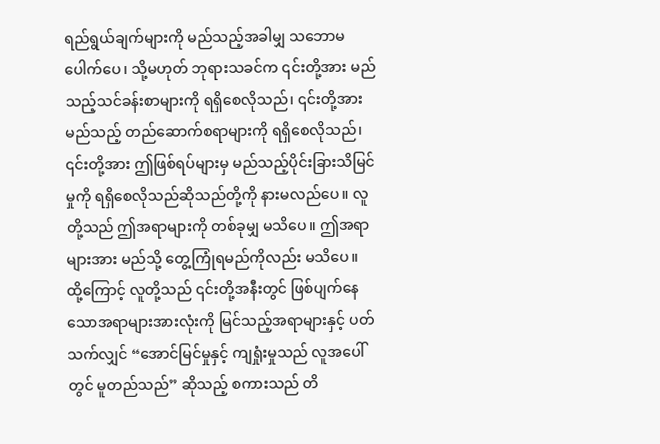ရည်ရွယ်ချက်များကို မည်သည့်အခါမျှ သဘောမပေါက်ပေ၊ သို့မဟုတ် ဘုရားသခင်က ၎င်းတို့အား မည်သည့်သင်ခန်းစာများကို ရရှိစေလိုသည်၊ ၎င်းတို့အား မည်သည့် တည်ဆောက်စရာများကို ရရှိစေလိုသည်၊ ၎င်းတို့အား ဤဖြစ်ရပ်များမှ မည်သည့်ပိုင်းခြားသိမြင်မှုကို ရရှိစေလိုသည်ဆိုသည်တို့ကို နားမလည်ပေ။ လူတို့သည် ဤအရာများကို တစ်ခုမျှ မသိပေ။ ဤအရာများအား မည်သို့ တွေ့ကြုံရမည်ကိုလည်း မသိပေ။ ထို့ကြောင့် လူတို့သည် ၎င်းတို့အနီးတွင် ဖြစ်ပျက်နေသောအရာများအားလုံးကို မြင်သည့်အရာများနှင့် ပတ်သက်လျှင် “အောင်မြင်မှုနှင့် ကျရှုံးမှုသည် လူအပေါ်တွင် မူတည်သည်” ဆိုသည့် စကားသည် တိ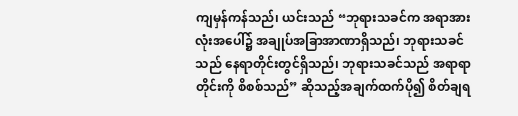ကျမှန်ကန်သည်၊ ယင်းသည် “ဘုရားသခင်က အရာအားလုံးအပေါ်၌ အချုပ်အခြာအာဏာရှိသည်၊ ဘုရားသခင်သည် နေရာတိုင်းတွင်ရှိသည်၊ ဘုရားသခင်သည် အရာရာတိုင်းကို စိစစ်သည်” ဆိုသည့်အချက်ထက်ပို၍ စိတ်ချရ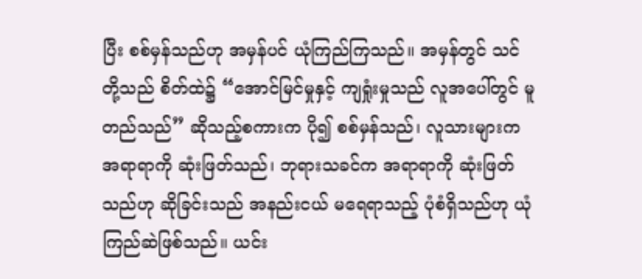ပြီး စစ်မှန်သည်ဟု အမှန်ပင် ယုံကြည်ကြသည်။ အမှန်တွင် သင်တို့သည် စိတ်ထဲ၌ “အောင်မြင်မှုနှင့် ကျရှုံးမှုသည် လူအပေါ်တွင် မူတည်သည်” ဆိုသည့်စကားက ပို၍ စစ်မှန်သည်၊ လူသားများက အရာရာကို ဆုံးဖြတ်သည်၊ ဘုရားသခင်က အရာရာကို ဆုံးဖြတ်သည်ဟု ဆိုခြင်းသည် အနည်းငယ် မရေရာသည့် ပုံစံရှိသည်ဟု ယုံကြည်ဆဲဖြစ်သည်။ ယင်း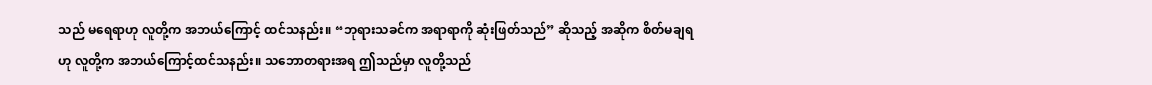သည် မရေရာဟု လူတို့က အဘယ်ကြောင့် ထင်သနည်း။ “ဘုရားသခင်က အရာရာကို ဆုံးဖြတ်သည်” ဆိုသည့် အဆိုက စိတ်မချရဟု လူတို့က အဘယ်ကြောင့်ထင်သနည်း။ သဘောတရားအရ ဤသည်မှာ လူတို့သည်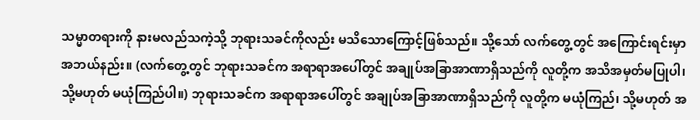သမ္မာတရားကို နားမလည်သကဲ့သို့ ဘုရားသခင်ကိုလည်း မသိသောကြောင့်ဖြစ်သည်။ သို့သော် လက်တွေ့တွင် အကြောင်းရင်းမှာ အဘယ်နည်း။ (လက်တွေ့တွင် ဘုရားသခင်က အရာရာအပေါ်တွင် အချုပ်အခြာအာဏာရှိသည်ကို လူတို့က အသိအမှတ်မပြုပါ၊ သို့မဟုတ် မယုံကြည်ပါ။) ဘုရားသခင်က အရာရာအပေါ်တွင် အချုပ်အခြာအာဏာရှိသည်ကို လူတို့က မယုံကြည်၊ သို့မဟုတ် အ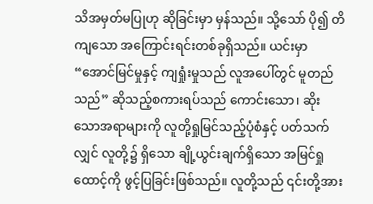သိအမှတ်မပြုဟု ဆိုခြင်းမှာ မှန်သည်။ သို့သော် ပို၍ တိကျသော အကြောင်းရင်းတစ်ခုရှိသည်။ ယင်းမှာ “အောင်မြင်မှုနှင့် ကျရှုံးမှုသည် လူအပေါ်တွင် မူတည်သည်” ဆိုသည့်စကားရပ်သည် ကောင်းသော၊ ဆိုးသောအရာများကို လူတို့ရှုမြင်သည့်ပုံစံနှင့် ပတ်သက်လျှင် လူတို့၌ ရှိသော ချို့ယွင်းချက်ရှိသော အမြင်ရှုထောင့်ကို ဖွင့်ပြခြင်းဖြစ်သည်။ လူတို့သည် ၎င်းတို့အား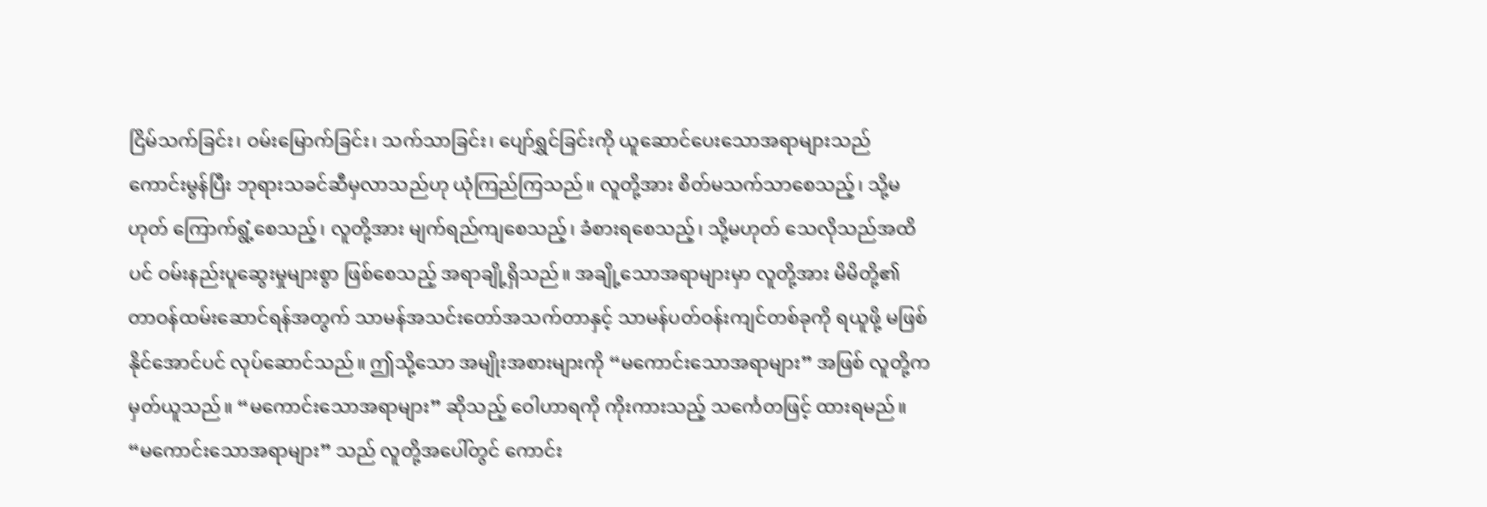ငြိမ်သက်ခြင်း၊ ဝမ်းမြောက်ခြင်း၊ သက်သာခြင်း၊ ပျော်ရွှင်ခြင်းကို ယူဆောင်ပေးသောအရာများသည် ကောင်းမွန်ပြီး ဘုရားသခင်ဆီမှလာသည်ဟု ယုံကြည်ကြသည်။ လူတို့အား စိတ်မသက်သာစေသည့်၊ သို့မဟုတ် ကြောက်ရွံ့စေသည့်၊ လူတို့အား မျက်ရည်ကျစေသည့်၊ ခံစားရစေသည့်၊ သို့မဟုတ် သေလိုသည်အထိပင် ဝမ်းနည်းပူဆွေးမှုများစွာ ဖြစ်စေသည့် အရာချို့ရှိသည်။ အချို့သောအရာများမှာ လူတို့အား မိမိတို့၏ တာဝန်ထမ်းဆောင်ရန်အတွက် သာမန်အသင်းတော်အသက်တာနှင့် သာမန်ပတ်ဝန်းကျင်တစ်ခုကို ရယူဖို့ မဖြစ်နိုင်အောင်ပင် လုပ်ဆောင်သည်။ ဤသို့သော အမျိုးအစားများကို “မကောင်းသောအရာများ” အဖြစ် လူတို့က မှတ်ယူသည်။ “မကောင်းသောအရာများ” ဆိုသည့် ဝေါဟာရကို ကိုးကားသည့် သင်္ကေတဖြင့် ထားရမည်။ “မကောင်းသောအရာများ” သည် လူတို့အပေါ်တွင် ကောင်း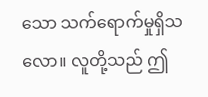သော သက်ရောက်မှုရှိသလော။ လူတို့သည် ဤ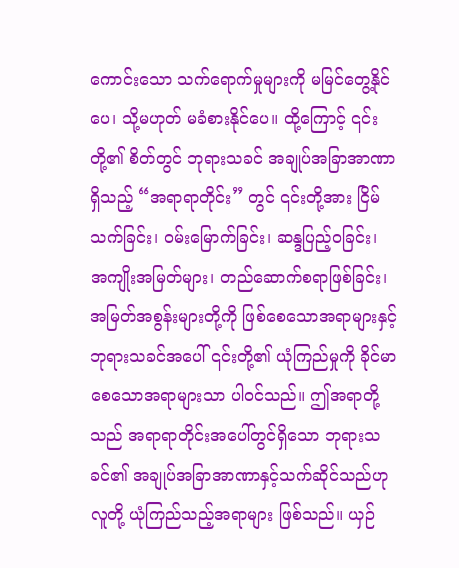ကောင်းသော သက်ရောက်မှုများကို မမြင်တွေ့နိုင်ပေ၊ သို့မဟုတ် မခံစားနိုင်ပေ။ ထို့ကြောင့် ၎င်းတို့၏ စိတ်တွင် ဘုရားသခင် အချုပ်အခြာအာဏာရှိသည့် “အရာရာတိုင်း” တွင် ၎င်းတို့အား ငြိမ်သက်ခြင်း၊ ဝမ်းမြောက်ခြင်း၊ ဆန္ဒပြည့်ဝခြင်း၊ အကျိုးအမြတ်များ၊ တည်ဆောက်စရာဖြစ်ခြင်း၊ အမြတ်အစွန်းများတို့ကို ဖြစ်စေသောအရာများနှင့် ဘုရားသခင်အပေါ် ၎င်းတို့၏ ယုံကြည်မှုကို ခိုင်မာစေသောအရာများသာ ပါဝင်သည်။ ဤအရာတို့သည် အရာရာတိုင်းအပေါ်တွင်ရှိသော ဘုရားသခင်၏ အချုပ်အခြာအာဏာနှင့်သက်ဆိုင်သည်ဟု လူတို့ ယုံကြည်သည့်အရာများ ဖြစ်သည်။ ယှဉ်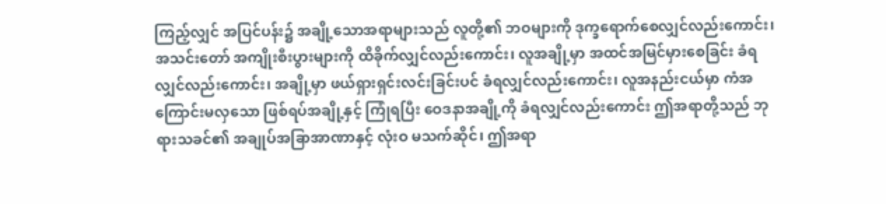ကြည့်လျှင် အပြင်ပန်း၌ အချို့သောအရာများသည် လူတို့၏ ဘဝများကို ဒုက္ခရောက်စေလျှင်လည်းကောင်း၊ အသင်းတော် အကျိုးစီးပွားများကို ထိခိုက်လျှင်လည်းကောင်း၊ လူအချို့မှာ အထင်အမြင်မှားစေခြင်း ခံရလျှင်လည်းကောင်း၊ အချို့မှာ ဖယ်ရှားရှင်းလင်းခြင်းပင် ခံရလျှင်လည်းကောင်း၊ လူအနည်းငယ်မှာ ကံအကြောင်းမလှသော ဖြစ်ရပ်အချို့နှင့် ကြုံရပြီး ဝေဒနာအချို့ကို ခံရလျှင်လည်းကောင်း ဤအရာတို့သည် ဘုရားသခင်၏ အချုပ်အခြာအာဏာနှင့် လုံးဝ မသက်ဆိုင်၊ ဤအရာ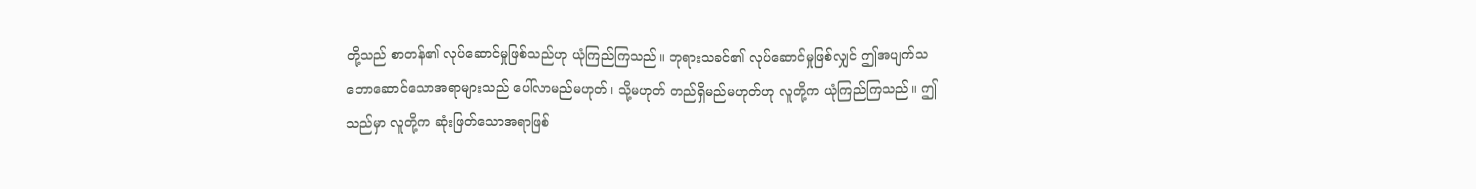တို့သည် စာတန်၏ လုပ်ဆောင်မှုဖြစ်သည်ဟု ယုံကြည်ကြသည်။ ဘုရားသခင်၏ လုပ်ဆောင်မှုဖြစ်လျှင် ဤအပျက်သဘောဆောင်သောအရာများသည် ပေါ်လာမည်မဟုတ်၊ သို့မဟုတ် တည်ရှိမည်မဟုတ်ဟု လူတို့က ယုံကြည်ကြသည်။ ဤသည်မှာ လူတို့က ဆုံးဖြတ်သောအရာဖြစ်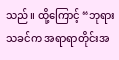သည်။ ထို့ကြောင့် “ဘုရားသခင်က အရာရာတိုင်းအ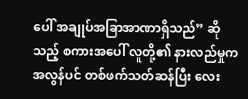ပေါ် အချုပ်အခြာအာဏာရှိသည်” ဆိုသည့် စကားအပေါ် လူတို့၏ နားလည်မှုက အလွန်ပင် တစ်ဖက်သတ်ဆန်ပြီး လေး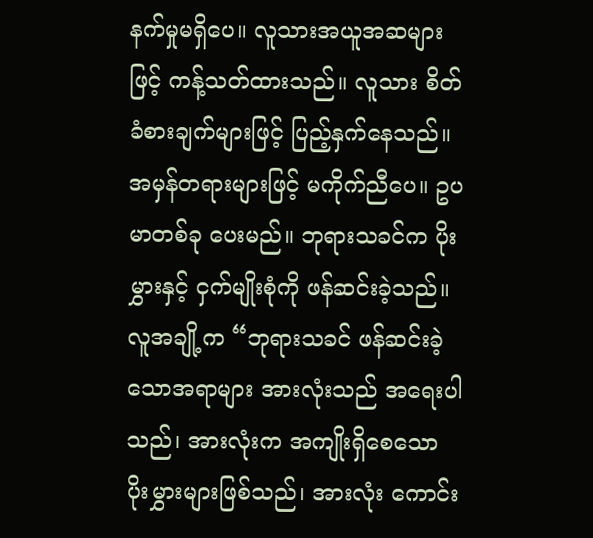နက်မှုမရှိပေ။ လူသားအယူအဆများဖြင့် ကန့်သတ်ထားသည်။ လူသား စိတ်ခံစားချက်များဖြင့် ပြည့်နှက်နေသည်။ အမှန်တရားများဖြင့် မကိုက်ညီပေ။ ဥပမာတစ်ခု ပေးမည်။ ဘုရားသခင်က ပိုးမွှားနှင့် ငှက်မျိုးစုံကို ဖန်ဆင်းခဲ့သည်။ လူအချို့က “ဘုရားသခင် ဖန်ဆင်းခဲ့သောအရာများ အားလုံးသည် အရေးပါသည်၊ အားလုံးက အကျိုးရှိစေသော ပိုးမွှားများဖြစ်သည်၊ အားလုံး ကောင်း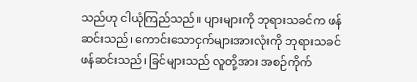သည်ဟု ငါယုံကြည်သည်။ ပျားများကို ဘုရားသခင်က ဖန်ဆင်းသည်၊ ကောင်းသောငှက်များအားလုံးကို ဘုရားသခင် ဖန်ဆင်းသည်၊ ခြင်များသည် လူတို့အား အစဉ်ကိုက်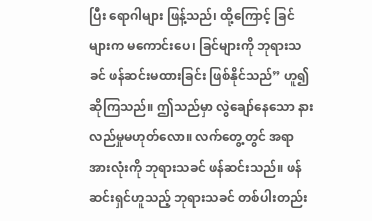ပြီး ရောဂါများ ဖြန့်သည်၊ ထို့ကြောင့် ခြင်များက မကောင်းပေ၊ ခြင်များကို ဘုရားသခင် ဖန်ဆင်းမထားခြင်း ဖြစ်နိုင်သည်” ဟူ၍ ဆိုကြသည်။ ဤသည်မှာ လွဲချော်နေသော နားလည်မှုမဟုတ်လော။ လက်တွေ့တွင် အရာအားလုံးကို ဘုရားသခင် ဖန်ဆင်းသည်။ ဖန်ဆင်းရှင်ဟူသည့် ဘုရားသခင် တစ်ပါးတည်း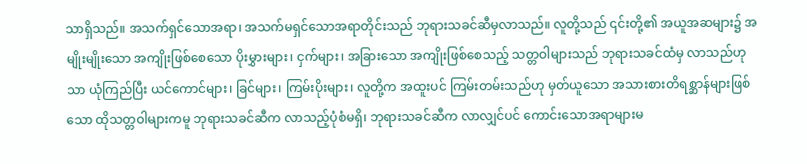သာရှိသည်။ အသက်ရှင်သောအရာ၊ အသက်မရှင်သောအရာတိုင်းသည် ဘုရားသခင်ဆီမှလာသည်။ လူတို့သည် ၎င်းတို့၏ အယူအဆများ၌ အမျိုးမျိုးသော အကျိုးဖြစ်စေသော ပိုးမွှားများ၊ ငှက်များ၊ အခြားသော အကျိုးဖြစ်စေသည့် သတ္တဝါများသည် ဘုရားသခင်ထံမှ လာသည်ဟုသာ ယုံကြည်ပြီး ယင်ကောင်များ၊ ခြင်များ၊ ကြမ်းပိုးများ၊ လူတို့က အထူးပင် ကြမ်းတမ်းသည်ဟု မှတ်ယူသော အသားစားတိရစ္ဆာန်များဖြစ်သော ထိုသတ္တဝါများကမူ ဘုရားသခင်ဆီက လာသည့်ပုံစံမရှိ၊ ဘုရားသခင်ဆီက လာလျှင်ပင် ကောင်းသောအရာများမ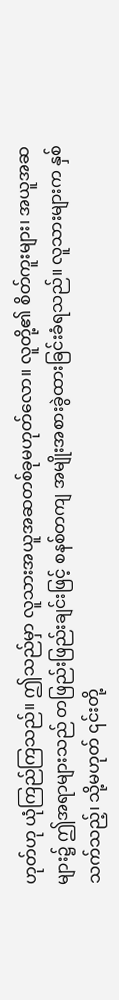ဟုတ်ဟု ယုံကြည်ကြသည်။ ဤသည်မှာ လူသားအယူအဆတစ်ခုမဟုတ်လော။ လူတို့၏ စိတ်ကူးများ၊ အယူအဆများ၌ ဤအရာများသည် တဖြည်းဖြည်းချင်းဖြင့် စနစ်တကျ အမျိုးအစားခွဲထားခြင်းခံရသည်။ လူသားများက နှစ်သက်သည့်၊ သို့မဟုတ် ၎င်းတို့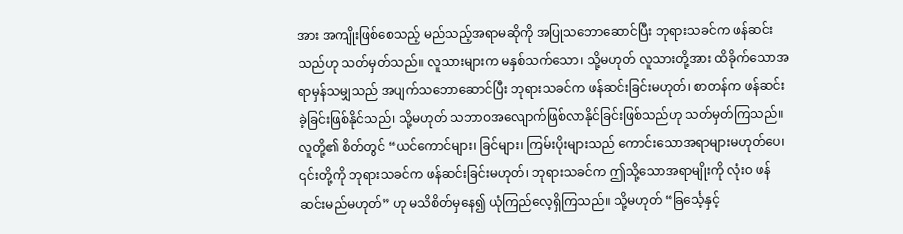အား အကျိုးဖြစ်စေသည့် မည်သည့်အရာမဆိုကို အပြုသဘောဆောင်ပြီး ဘုရားသခင်က ဖန်ဆင်းသည်ဟု သတ်မှတ်သည်။ လူသားများက မနှစ်သက်သော၊ သို့မဟုတ် လူသားတို့အား ထိခိုက်သောအရာမှန်သမျှသည် အပျက်သဘောဆောင်ပြီး ဘုရားသခင်က ဖန်ဆင်းခြင်းမဟုတ်၊ စာတန်က ဖန်ဆင်းခဲ့ခြင်းဖြစ်နိုင်သည်၊ သို့မဟုတ် သဘာဝအလျောက်ဖြစ်လာနိုင်ခြင်းဖြစ်သည်ဟု သတ်မှတ်ကြသည်။ လူတို့၏ စိတ်တွင် “ယင်ကောင်များ၊ ခြင်များ၊ ကြမ်းပိုးများသည် ကောင်းသောအရာများမဟုတ်ပေ၊ ၎င်းတို့ကို ဘုရားသခင်က ဖန်ဆင်းခြင်းမဟုတ်၊ ဘုရားသခင်က ဤသို့သောအရာမျိုးကို လုံးဝ ဖန်ဆင်းမည်မဟုတ်” ဟု မသိစိတ်မှနေ၍ ယုံကြည်လေ့ရှိကြသည်။ သို့မဟုတ် “ခြင်္သေ့နှင့်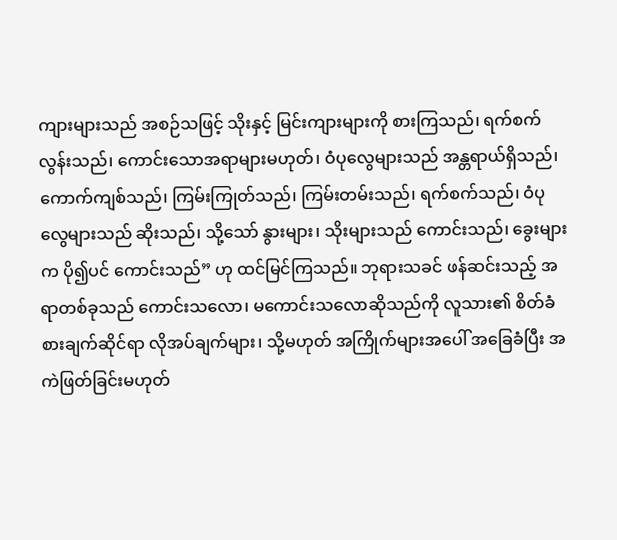ကျားများသည် အစဉ်သဖြင့် သိုးနှင့် မြင်းကျားများကို စားကြသည်၊ ရက်စက်လွန်းသည်၊ ကောင်းသောအရာများမဟုတ်၊ ဝံပုလွေများသည် အန္တရာယ်ရှိသည်၊ ကောက်ကျစ်သည်၊ ကြမ်းကြုတ်သည်၊ ကြမ်းတမ်းသည်၊ ရက်စက်သည်၊ ဝံပုလွေများသည် ဆိုးသည်၊ သို့သော် နွားများ၊ သိုးများသည် ကောင်းသည်၊ ခွေးများက ပို၍ပင် ကောင်းသည်” ဟု ထင်မြင်ကြသည်။ ဘုရားသခင် ဖန်ဆင်းသည့် အရာတစ်ခုသည် ကောင်းသလော၊ မကောင်းသလောဆိုသည်ကို လူသား၏ စိတ်ခံစားချက်ဆိုင်ရာ လိုအပ်ချက်များ၊ သို့မဟုတ် အကြိုက်များအပေါ် အခြေခံပြီး အကဲဖြတ်ခြင်းမဟုတ်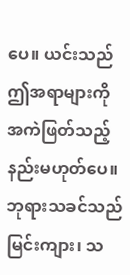ပေ။ ယင်းသည် ဤအရာများကို အကဲဖြတ်သည့် နည်းမဟုတ်ပေ။ ဘုရားသခင်သည် မြင်းကျား၊ သ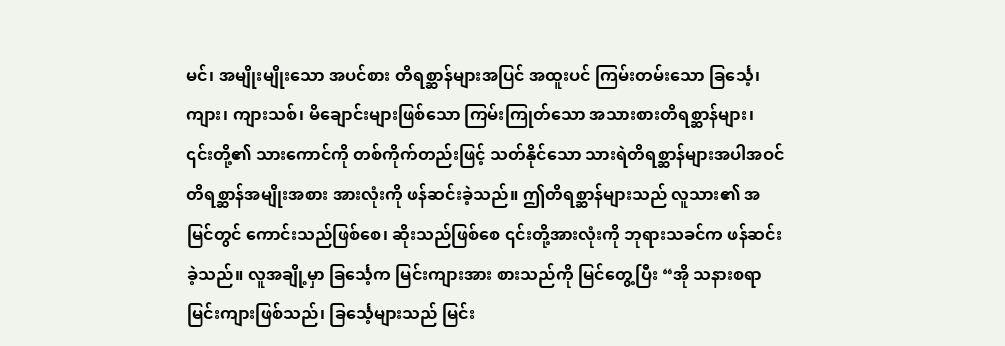မင်၊ အမျိုးမျိုးသော အပင်စား တိရစ္ဆာန်များအပြင် အထူးပင် ကြမ်းတမ်းသော ခြင်္သေ့၊ ကျား၊ ကျားသစ်၊ မိချောင်းများဖြစ်သော ကြမ်းကြုတ်သော အသားစားတိရစ္ဆာန်များ၊ ၎င်းတို့၏ သားကောင်ကို တစ်ကိုက်တည်းဖြင့် သတ်နိုင်သော သားရဲတိရစ္ဆာန်များအပါအဝင် တိရစ္ဆာန်အမျိုးအစား အားလုံးကို ဖန်ဆင်းခဲ့သည်။ ဤတိရစ္ဆာန်များသည် လူသား၏ အမြင်တွင် ကောင်းသည်ဖြစ်စေ၊ ဆိုးသည်ဖြစ်စေ ၎င်းတို့အားလုံးကို ဘုရားသခင်က ဖန်ဆင်းခဲ့သည်။ လူအချို့မှာ ခြင်္သေ့က မြင်းကျားအား စားသည်ကို မြင်တွေ့ပြီး “အို သနားစရာ မြင်းကျားဖြစ်သည်၊ ခြင်္သေ့များသည် မြင်း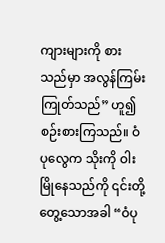ကျားများကို စားသည်မှာ အလွန်ကြမ်းကြုတ်သည်” ဟူ၍ စဉ်းစားကြသည်။ ဝံပုလွေက သိုးကို ဝါးမြိုနေသည်ကို ၎င်းတို့ တွေ့သောအခါ “ဝံပု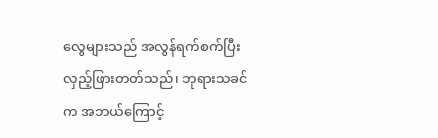လွေများသည် အလွန်ရက်စက်ပြီး လှည့်ဖြားတတ်သည်၊ ဘုရားသခင်က အဘယ်ကြောင့်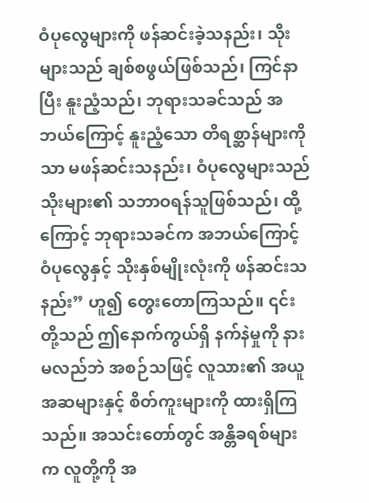ဝံပုလွေများကို ဖန်ဆင်းခဲ့သနည်း၊ သိုးများသည် ချစ်စဖွယ်ဖြစ်သည်၊ ကြင်နာပြီး နူးညံ့သည်၊ ဘုရားသခင်သည် အဘယ်ကြောင့် နူးညံ့သော တိရစ္ဆာန်များကိုသာ မဖန်ဆင်းသနည်း၊ ဝံပုလွေများသည် သိုးများ၏ သဘာဝရန်သူဖြစ်သည်၊ ထို့ကြောင့် ဘုရားသခင်က အဘယ်ကြောင့် ဝံပုလွေနှင့် သိုးနှစ်မျိုးလုံးကို ဖန်ဆင်းသနည်း” ဟူ၍ တွေးတောကြသည်။ ၎င်းတို့သည် ဤနောက်ကွယ်ရှိ နက်နဲမှုကို နားမလည်ဘဲ အစဉ်သဖြင့် လူသား၏ အယူအဆများနှင့် စိတ်ကူးများကို ထားရှိကြသည်။ အသင်းတော်တွင် အန္တိခရစ်များက လူတို့ကို အ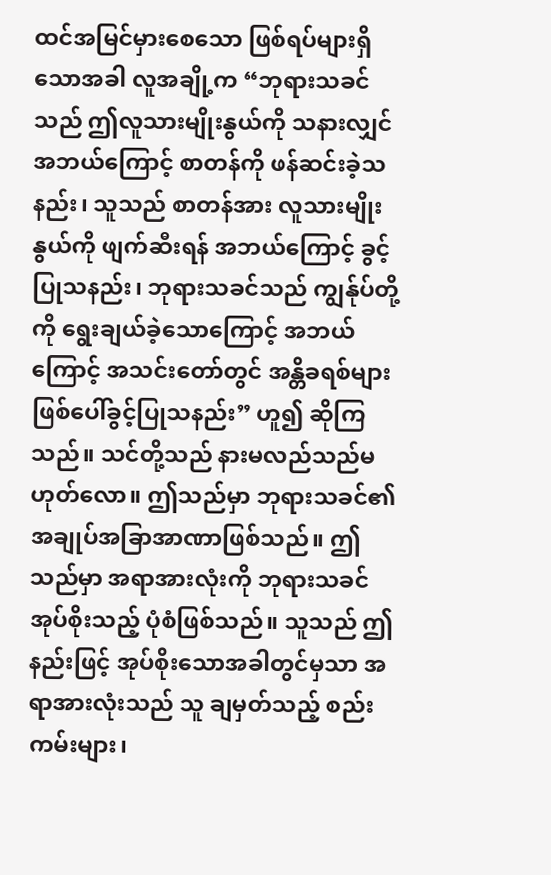ထင်အမြင်မှားစေသော ဖြစ်ရပ်များရှိသောအခါ လူအချို့က “ဘုရားသခင်သည် ဤလူသားမျိုးနွယ်ကို သနားလျှင် အဘယ်ကြောင့် စာတန်ကို ဖန်ဆင်းခဲ့သနည်း၊ သူသည် စာတန်အား လူသားမျိုးနွယ်ကို ဖျက်ဆီးရန် အဘယ်ကြောင့် ခွင့်ပြုသနည်း၊ ဘုရားသခင်သည် ကျွန်ုပ်တို့ကို ရွေးချယ်ခဲ့သောကြောင့် အဘယ်ကြောင့် အသင်းတော်တွင် အန္တိခရစ်များ ဖြစ်ပေါ်ခွင့်ပြုသနည်း” ဟူ၍ ဆိုကြသည်။ သင်တို့သည် နားမလည်သည်မဟုတ်လော။ ဤသည်မှာ ဘုရားသခင်၏ အချုပ်အခြာအာဏာဖြစ်သည်။ ဤသည်မှာ အရာအားလုံးကို ဘုရားသခင် အုပ်စိုးသည့် ပုံစံဖြစ်သည်။ သူသည် ဤနည်းဖြင့် အုပ်စိုးသောအခါတွင်မှသာ အရာအားလုံးသည် သူ ချမှတ်သည့် စည်းကမ်းများ၊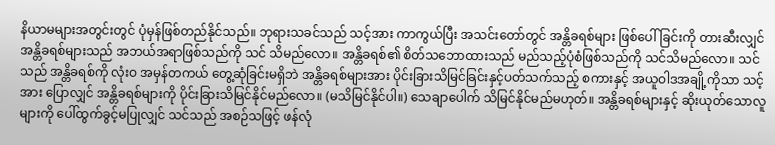နိယာမများအတွင်းတွင် ပုံမှန်ဖြစ်တည်နိုင်သည်။ ဘုရားသခင်သည် သင့်အား ကာကွယ်ပြီး အသင်းတော်တွင် အန္တိခရစ်များ ဖြစ်ပေါ်ခြင်းကို တားဆီးလျှင် အန္တိခရစ်များသည် အဘယ်အရာဖြစ်သည်ကို သင် သိမည်လော။ အန္တိခရစ်၏ စိတ်သဘောထားသည် မည်သည့်ပုံစံဖြစ်သည်ကို သင်သိမည်လော။ သင်သည် အန္တိခရစ်ကို လုံးဝ အမှန်တကယ် တွေ့ဆုံခြင်းမရှိဘဲ အန္တိခရစ်များအား ပိုင်းခြားသိမြင်ခြင်းနှင့်ပတ်သက်သည့် စကားနှင့် အယူဝါဒအချို့ကိုသာ သင့်အား ပြောလျှင် အန္တိခရစ်များကို ပိုင်းခြားသိမြင်နိုင်မည်လော။ (မသိမြင်နိုင်ပါ။) သေချာပေါက် သိမြင်နိုင်မည်မဟုတ်။ အန္တိခရစ်များနှင့် ဆိုးယုတ်သောလူများကို ပေါ်ထွက်ခွင့်မပြုလျှင် သင်သည် အစဉ်သဖြင့် ဖန်လုံ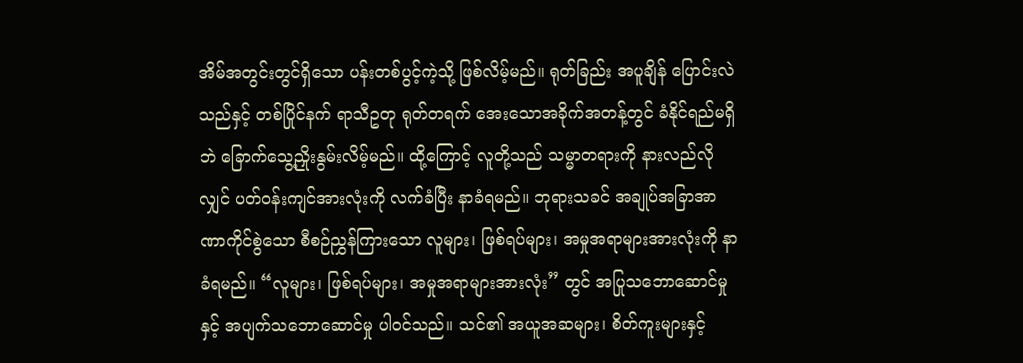အိမ်အတွင်းတွင်ရှိသော ပန်းတစ်ပွင့်ကဲ့သို့ ဖြစ်လိမ့်မည်။ ရုတ်ခြည်း အပူချိန် ပြောင်းလဲသည်နှင့် တစ်ပြိုင်နက် ရာသီဥတု ရုတ်တရက် အေးသောအခိုက်အတန့်တွင် ခံနိုင်ရည်မရှိဘဲ ခြောက်သွေ့ညှိုးနွမ်းလိမ့်မည်။ ထို့ကြောင့် လူတို့သည် သမ္မာတရားကို နားလည်လိုလျှင် ပတ်ဝန်းကျင်အားလုံးကို လက်ခံပြီး နာခံရမည်။ ဘုရားသခင် အချုပ်အခြာအာဏာကိုင်စွဲသော စီစဉ်ညွှန်ကြားသော လူများ၊ ဖြစ်ရပ်များ၊ အမှုအရာများအားလုံးကို နာခံရမည်။ “လူများ၊ ဖြစ်ရပ်များ၊ အမှုအရာများအားလုံး” တွင် အပြုသဘောဆောင်မှုနှင့် အပျက်သဘောဆောင်မှု ပါဝင်သည်။ သင်၏ အယူအဆများ၊ စိတ်ကူးများနှင့်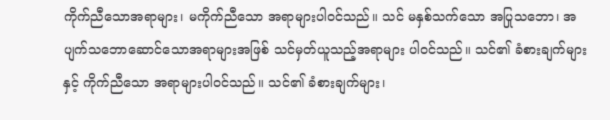ကိုက်ညီသောအရာများ၊ မကိုက်ညီသော အရာများပါဝင်သည်။ သင် မနှစ်သက်သော အပြုသဘော၊ အပျက်သဘောဆောင်သောအရာများအဖြစ် သင်မှတ်ယူသည့်အရာများ ပါဝင်သည်။ သင်၏ ခံစားချက်များနှင့် ကိုက်ညီသော အရာများပါဝင်သည်။ သင်၏ ခံစားချက်များ၊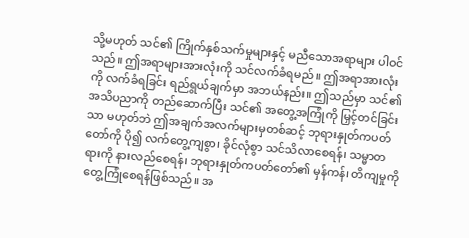သို့မဟုတ် သင်၏ ကြိုက်နှစ်သက်မှုများနှင့် မညီသောအရာများ ပါဝင်သည်။ ဤအရာများအားလုံးကို သင်လက်ခံရမည်။ ဤအရာအားလုံးကို လက်ခံရခြင်း ရည်ရွယ်ချက်မှာ အဘယ်နည်း။ ဤသည်မှာ သင်၏ အသိပညာကို တည်ဆောက်ပြီး သင်၏ အတွေ့အကြုံကို မြှင့်တင်ခြင်းသာ မဟုတ်ဘဲ ဤအချက်အလက်များမှတစ်ဆင့် ဘုရားနှုတ်ကပတ်တော်ကို ပို၍ လက်တွေ့ကျစွာ၊ ခိုင်လုံစွာ သင်သိလာစေရန်၊ သမ္မာတရားကို နားလည်စေရန်၊ ဘုရားနှုတ်ကပတ်တော်၏ မှန်ကန်၊ တိကျမှုကို တွေ့ကြုံစေရန်ဖြစ်သည်။ အ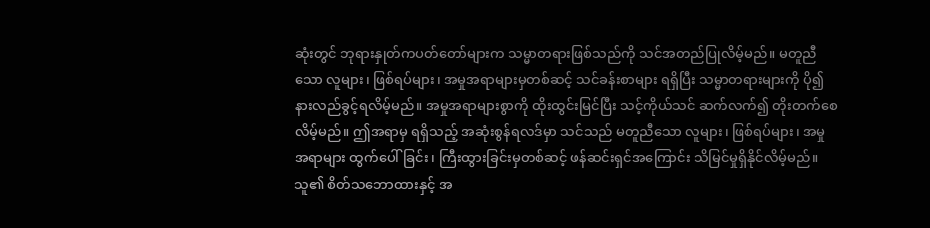ဆုံးတွင် ဘုရားနှုတ်ကပတ်တော်များက သမ္မာတရားဖြစ်သည်ကို သင်အတည်ပြုလိမ့်မည်။ မတူညီသော လူများ၊ ဖြစ်ရပ်များ၊ အမှုအရာများမှတစ်ဆင့် သင်ခန်းစာများ ရရှိပြီး သမ္မာတရားများကို ပို၍ နားလည်ခွင့်ရလိမ့်မည်။ အမှုအရာများစွာကို ထိုးထွင်းမြင်ပြီး သင့်ကိုယ်သင် ဆက်လက်၍ တိုးတက်စေလိမ့်မည်။ ဤအရာမှ ရရှိသည့် အဆုံးစွန်ရလဒ်မှာ သင်သည် မတူညီသော လူများ၊ ဖြစ်ရပ်များ၊ အမှုအရာများ ထွက်ပေါ်ခြင်း၊ ကြီးထွားခြင်းမှတစ်ဆင့် ဖန်ဆင်းရှင်အကြောင်း သိမြင်မှုရှိနိုင်လိမ့်မည်။ သူ၏ စိတ်သဘောထားနှင့် အ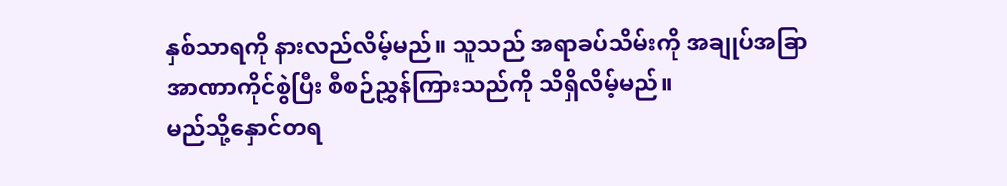နှစ်သာရကို နားလည်လိမ့်မည်။ သူသည် အရာခပ်သိမ်းကို အချုပ်အခြာအာဏာကိုင်စွဲပြီး စီစဉ်ညွှန်ကြားသည်ကို သိရှိလိမ့်မည်။
မည်သို့နှောင်တရ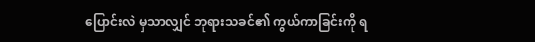ပြောင်းလဲ မှသာလျှင် ဘုရားသခင်၏ ကွယ်ကာခြင်းကို ရ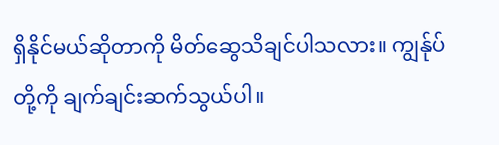ရှိနိုင်မယ်ဆိုတာကို မိတ်ဆွေသိချင်ပါသလား။ ကျွန်ုပ်တို့ကို ချက်ချင်းဆက်သွယ်ပါ။